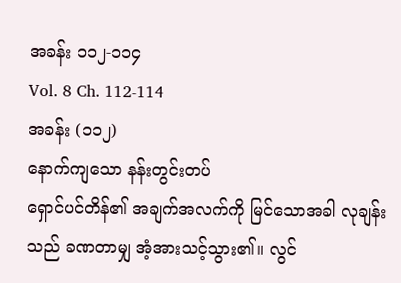အခန်း ၁၁၂-၁၁၄
Vol. 8 Ch. 112-114
အခန်း (၁၁၂)
နောက်ကျသော နန်းတွင်းတပ်
ရှောင်ပင်တိန်၏ အချက်အလက်ကို မြင်သောအခါ လုချန်းသည် ခဏတာမျှ အံ့အားသင့်သွား၏။ လွင်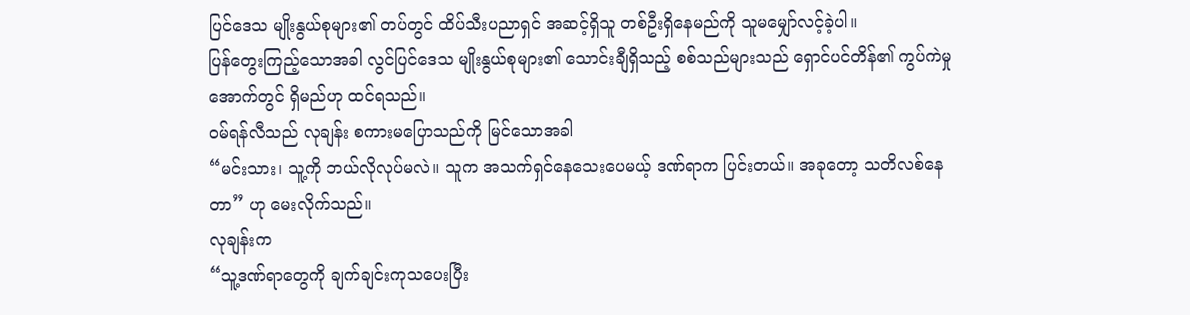ပြင်ဒေသ မျိုးနွယ်စုများ၏ တပ်တွင် ထိပ်သီးပညာရှင် အဆင့်ရှိသူ တစ်ဦးရှိနေမည်ကို သူမမျှော်လင့်ခဲ့ပါ။
ပြန်တွေးကြည့်သောအခါ လွင်ပြင်ဒေသ မျိုးနွယ်စုများ၏ သောင်းချီရှိသည့် စစ်သည်များသည် ရှောင်ပင်တိန်၏ ကွပ်ကဲမှုအောက်တွင် ရှိမည်ဟု ထင်ရသည်။
ဝမ်ရန်လီသည် လုချန်း စကားမပြောသည်ကို မြင်သောအခါ
“မင်းသား၊ သူ့ကို ဘယ်လိုလုပ်မလဲ။ သူက အသက်ရှင်နေသေးပေမယ့် ဒဏ်ရာက ပြင်းတယ်။ အခုတော့ သတိလစ်နေတာ” ဟု မေးလိုက်သည်။
လုချန်းက
“သူ့ဒဏ်ရာတွေကို ချက်ချင်းကုသပေးပြီး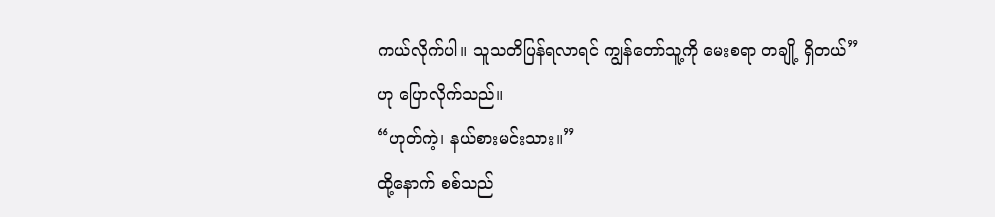ကယ်လိုက်ပါ။ သူသတိပြန်ရလာရင် ကျွန်တော်သူ့ကို မေးစရာ တချို့ ရှိတယ်” ဟု ပြောလိုက်သည်။
“ဟုတ်ကဲ့၊ နယ်စားမင်းသား။”
ထို့နောက် စစ်သည်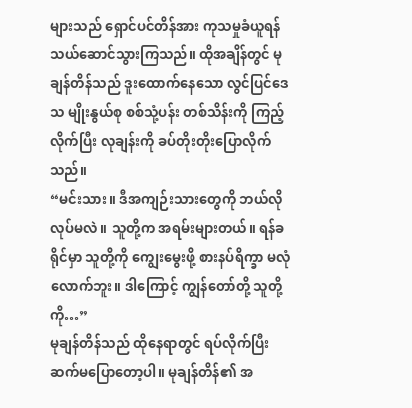များသည် ရှောင်ပင်တိန်အား ကုသမှုခံယူရန် သယ်ဆောင်သွားကြသည်။ ထိုအချိန်တွင် မုချန်တိန်သည် ဒူးထောက်နေသော လွင်ပြင်ဒေသ မျိုးနွယ်စု စစ်သုံ့ပန်း တစ်သိန်းကို ကြည့်လိုက်ပြီး လုချန်းကို ခပ်တိုးတိုးပြောလိုက်သည်။
“မင်းသား။ ဒီအကျဉ်းသားတွေကို ဘယ်လိုလုပ်မလဲ။ သူတို့က အရမ်းများတယ်။ ရန်ခရိုင်မှာ သူတို့ကို ကျွေးမွေးဖို့ စားနပ်ရိက္ခာ မလုံလောက်ဘူး။ ဒါကြောင့် ကျွန်တော်တို့ သူတို့ကို…”
မုချန်တိန်သည် ထိုနေရာတွင် ရပ်လိုက်ပြီးဆက်မပြောတော့ပါ။ မုချန်တိန်၏ အ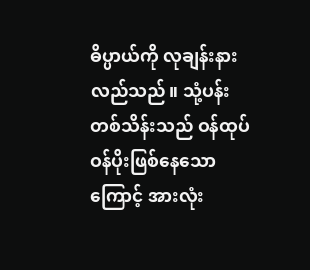ဓိပ္ပာယ်ကို လုချန်းနားလည်သည်။ သုံ့ပန်း တစ်သိန်းသည် ဝန်ထုပ်ဝန်ပိုးဖြစ်နေသောကြောင့် အားလုံး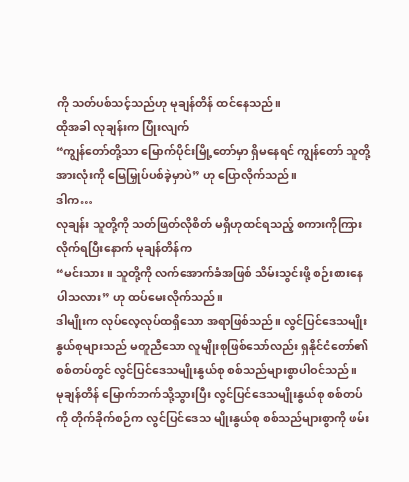ကို သတ်ပစ်သင့်သည်ဟု မုချန်တိန် ထင်နေသည်။
ထိုအခါ လုချန်းက ပြုံးလျက်
“ကျွန်တော်တို့သာ မြောက်ပိုင်းမြို့တော်မှာ ရှိမနေရင် ကျွန်တော် သူတို့အားလုံးကို မြေမြှုပ်ပစ်ခဲ့မှာပဲ” ဟု ပြောလိုက်သည်။
ဒါက…
လုချန်း သူတို့ကို သတ်ဖြတ်လိုစိတ် မရှိဟုထင်ရသည့် စကားကိုကြားလိုက်ရပြီးနောက် မုချန်တိန်က
“မင်းသား။ သူတို့ကို လက်အောက်ခံအဖြစ် သိမ်းသွင်းဖို့ စဉ်းစားနေပါသလား” ဟု ထပ်မေးလိုက်သည်။
ဒါမျိုးက လုပ်လေ့လုပ်ထရှိသော အရာဖြစ်သည်။ လွင်ပြင်ဒေသမျိုးနွယ်စုများသည် မတူညီသော လူမျိုးစုဖြစ်သော်လည်း ရှနိုင်ငံတော်၏ စစ်တပ်တွင် လွင်ပြင်ဒေသမျိုးနွယ်စု စစ်သည်များစွာပါဝင်သည်။
မုချန်တိန် မြောက်ဘက်သို့သွားပြီး လွင်ပြင်ဒေသမျိုးနွယ်စု စစ်တပ်ကို တိုက်ခိုက်စဉ်က လွင်ပြင်ဒေသ မျိုးနွယ်စု စစ်သည်များစွာကို ဖမ်း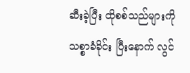ဆီးခဲ့ပြီး ထိုစစ်သည်များကို သစ္စာခံခိုင်း ပြီးနောက် လွင်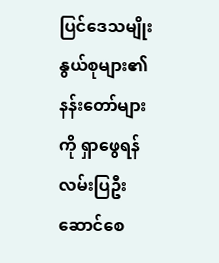ပြင်ဒေသမျိုးနွယ်စုများ၏ နန်းတော်များကို ရှာဖွေရန် လမ်းပြဦးဆောင်စေ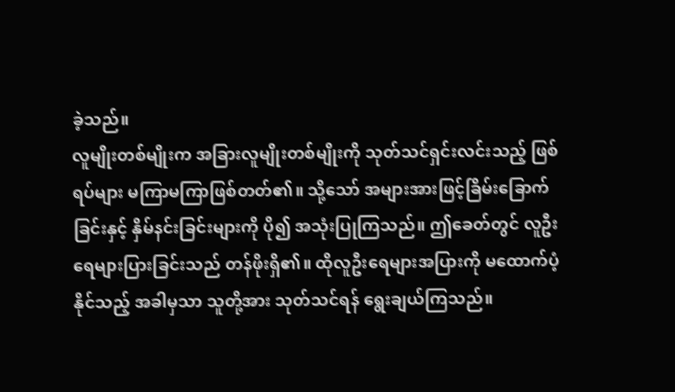ခဲ့သည်။
လူမျိုးတစ်မျိုးက အခြားလူမျိုးတစ်မျိုးကို သုတ်သင်ရှင်းလင်းသည့် ဖြစ်ရပ်များ မကြာမကြာဖြစ်တတ်၏။ သို့သော် အများအားဖြင့်ခြိမ်းခြောက်ခြင်းနှင့် နှိမ်နင်းခြင်းများကို ပို၍ အသုံးပြုကြသည်။ ဤခေတ်တွင် လူဦးရေများပြားခြင်းသည် တန်ဖိုးရှိ၏။ ထိုလူဦးရေများအပြားကို မထောက်ပံ့နိုင်သည့် အခါမှသာ သူတို့အား သုတ်သင်ရန် ရွေးချယ်ကြသည်။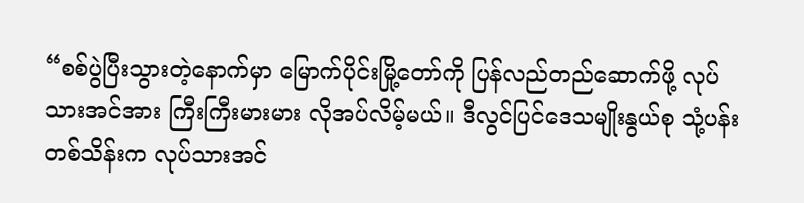“စစ်ပွဲပြီးသွားတဲ့နောက်မှာ မြောက်ပိုင်းမြို့တော်ကို ပြန်လည်တည်ဆောက်ဖို့ လုပ်သားအင်အား ကြီးကြီးမားမား လိုအပ်လိမ့်မယ်။ ဒီလွင်ပြင်ဒေသမျိုးနွယ်စု သုံ့ပန်းတစ်သိန်းက လုပ်သားအင်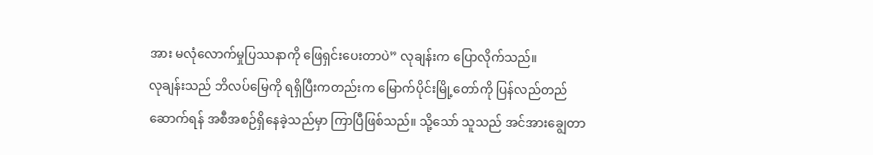အား မလုံလောက်မှုပြဿနာကို ဖြေရှင်းပေးတာပဲ” လုချန်းက ပြောလိုက်သည်။
လုချန်းသည် ဘိလပ်မြေကို ရရှိပြီးကတည်းက မြောက်ပိုင်းမြို့တော်ကို ပြန်လည်တည်ဆောက်ရန် အစီအစဉ်ရှိနေခဲ့သည်မှာ ကြာပြီဖြစ်သည်။ သို့သော် သူသည် အင်အားချွေတာ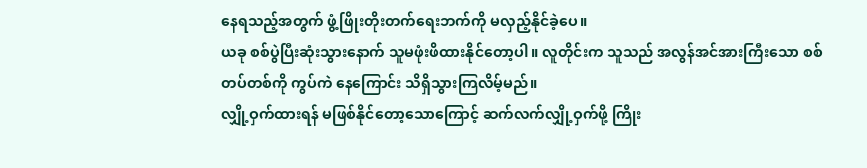နေရသည့်အတွက် ဖွံ့ဖြိုးတိုးတက်ရေးဘက်ကို မလှည့်နိုင်ခဲ့ပေ။
ယခု စစ်ပွဲပြီးဆုံးသွားနောက် သူမဖုံးဖိထားနိုင်တော့ပါ။ လူတိုင်းက သူသည် အလွန်အင်အားကြီးသော စစ်တပ်တစ်ကို ကွပ်ကဲ နေကြောင်း သိရှိသွားကြလိမ့်မည်။
လျှို့ဝှက်ထားရန် မဖြစ်နိုင်တော့သောကြောင့် ဆက်လက်လျှို့ဝှက်ဖို့ ကြိုး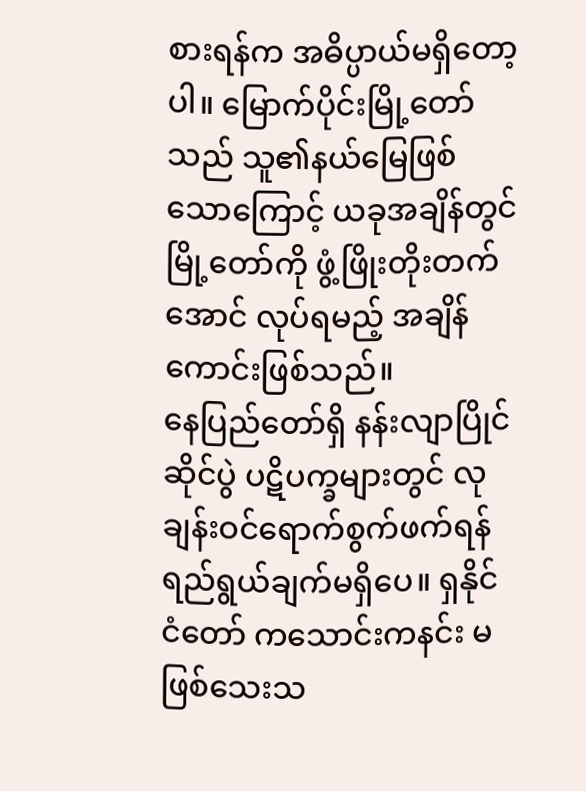စားရန်က အဓိပ္ပာယ်မရှိတော့ပါ။ မြောက်ပိုင်းမြို့တော်သည် သူ၏နယ်မြေဖြစ်သောကြောင့် ယခုအချိန်တွင် မြို့တော်ကို ဖွံ့ဖြိုးတိုးတက်အောင် လုပ်ရမည့် အချိန်ကောင်းဖြစ်သည်။
နေပြည်တော်ရှိ နန်းလျာပြိုင်ဆိုင်ပွဲ ပဋိပက္ခများတွင် လုချန်းဝင်ရောက်စွက်ဖက်ရန် ရည်ရွယ်ချက်မရှိပေ။ ရှနိုင်ငံတော် ကသောင်းကနင်း မဖြစ်သေးသ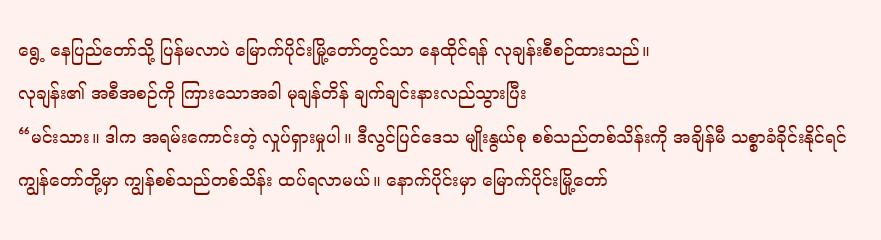ရွေ့ နေပြည်တော်သို့ ပြန်မလာပဲ မြောက်ပိုင်းမြို့တော်တွင်သာ နေထိုင်ရန် လုချန်းစီစဉ်ထားသည်။
လုချန်း၏ အစီအစဉ်ကို ကြားသောအခါ မုချန်တိန် ချက်ချင်းနားလည်သွားပြီး
“မင်းသား။ ဒါက အရမ်းကောင်းတဲ့ လှုပ်ရှားမှုပါ။ ဒီလွင်ပြင်ဒေသ မျိုးနွယ်စု စစ်သည်တစ်သိန်းကို အချိန်မီ သစ္စာခံခိုင်းနိုင်ရင် ကျွန်တော်တို့မှာ ကျွန်စစ်သည်တစ်သိန်း ထပ်ရလာမယ်။ နောက်ပိုင်းမှာ မြောက်ပိုင်းမြို့တော်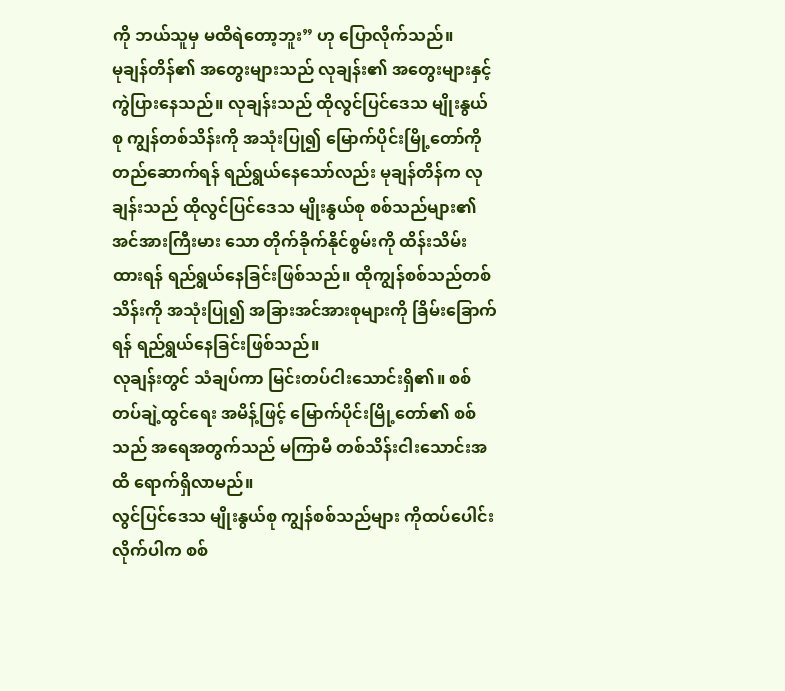ကို ဘယ်သူမှ မထိရဲတော့ဘူး” ဟု ပြောလိုက်သည်။
မုချန်တိန်၏ အတွေးများသည် လုချန်း၏ အတွေးများနှင့် ကွဲပြားနေသည်။ လုချန်းသည် ထိုလွင်ပြင်ဒေသ မျိုးနွယ်စု ကျွန်တစ်သိန်းကို အသုံးပြု၍ မြောက်ပိုင်းမြို့တော်ကို တည်ဆောက်ရန် ရည်ရွယ်နေသော်လည်း မုချန်တိန်က လုချန်းသည် ထိုလွင်ပြင်ဒေသ မျိုးနွယ်စု စစ်သည်များ၏ အင်အားကြီးမား သော တိုက်ခိုက်နိုင်စွမ်းကို ထိန်းသိမ်းထားရန် ရည်ရွယ်နေခြင်းဖြစ်သည်။ ထိုကျွန်စစ်သည်တစ်သိန်းကို အသုံးပြု၍ အခြားအင်အားစုများကို ခြိမ်းခြောက်ရန် ရည်ရွယ်နေခြင်းဖြစ်သည်။
လုချန်းတွင် သံချပ်ကာ မြင်းတပ်ငါးသောင်းရှိ၏။ စစ်တပ်ချဲ့ထွင်ရေး အမိန့်ဖြင့် မြောက်ပိုင်းမြို့တော်၏ စစ်သည် အရေအတွက်သည် မကြာမီ တစ်သိန်းငါးသောင်းအထိ ရောက်ရှိလာမည်။
လွင်ပြင်ဒေသ မျိုးနွယ်စု ကျွန်စစ်သည်များ ကိုထပ်ပေါင်းလိုက်ပါက စစ်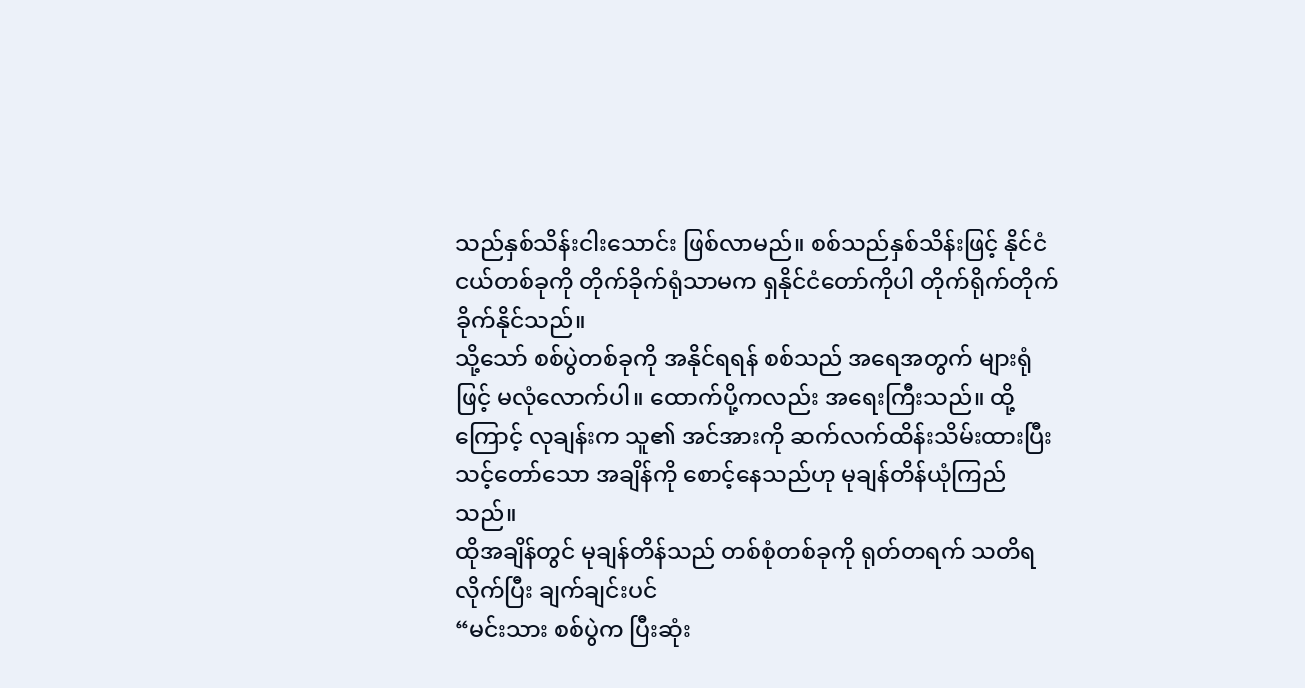သည်နှစ်သိန်းငါးသောင်း ဖြစ်လာမည်။ စစ်သည်နှစ်သိန်းဖြင့် နိုင်ငံငယ်တစ်ခုကို တိုက်ခိုက်ရုံသာမက ရှနိုင်ငံတော်ကိုပါ တိုက်ရိုက်တိုက်ခိုက်နိုင်သည်။
သို့သော် စစ်ပွဲတစ်ခုကို အနိုင်ရရန် စစ်သည် အရေအတွက် များရုံဖြင့် မလုံလောက်ပါ။ ထောက်ပို့ကလည်း အရေးကြီးသည်။ ထို့ကြောင့် လုချန်းက သူ၏ အင်အားကို ဆက်လက်ထိန်းသိမ်းထားပြီး သင့်တော်သော အချိန်ကို စောင့်နေသည်ဟု မုချန်တိန်ယုံကြည်သည်။
ထိုအချိန်တွင် မုချန်တိန်သည် တစ်စုံတစ်ခုကို ရုတ်တရက် သတိရလိုက်ပြီး ချက်ချင်းပင်
“မင်းသား စစ်ပွဲက ပြီးဆုံး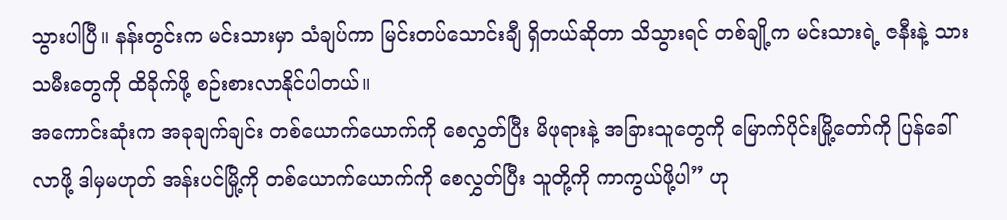သွားပါပြီ။ နန်းတွင်းက မင်းသားမှာ သံချပ်ကာ မြင်းတပ်သောင်းချီ ရှိတယ်ဆိုတာ သိသွားရင် တစ်ချို့က မင်းသားရဲ့ ဇနီးနဲ့ သားသမီးတွေကို ထိခိုက်ဖို့ စဉ်းစားလာနိုင်ပါတယ်။
အကောင်းဆုံးက အခုချက်ချင်း တစ်ယောက်ယောက်ကို စေလွှတ်ပြီး မိဖုရားနဲ့ အခြားသူတွေကို မြောက်ပိုင်းမြို့တော်ကို ပြန်ခေါ်လာဖို့ ဒါမှမဟုတ် အန်းပင်မြို့ကို တစ်ယောက်ယောက်ကို စေလွှတ်ပြီး သူတို့ကို ကာကွယ်ဖို့ပါ” ဟု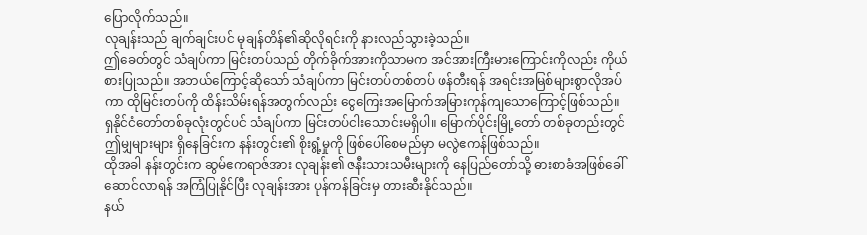ပြောလိုက်သည်။
လုချန်းသည် ချက်ချင်းပင် မုချန်တိန်၏ဆိုလိုရင်းကို နားလည်သွားခဲ့သည်။
ဤခေတ်တွင် သံချပ်ကာ မြင်းတပ်သည် တိုက်ခိုက်အားကိုသာမက အင်အားကြီးမားကြောင်းကိုလည်း ကိုယ်စားပြုသည်။ အဘယ်ကြောင့်ဆိုသော် သံချပ်ကာ မြင်းတပ်တစ်တပ် ဖန်တီးရန် အရင်းအမြစ်များစွာလိုအပ်ကာ ထိုမြင်းတပ်ကို ထိန်းသိမ်းရန်အတွက်လည်း ငွေကြေးအမြောက်အမြားကုန်ကျသောကြောင့်ဖြစ်သည်။
ရှနိုင်ငံတော်တစ်ခုလုံးတွင်ပင် သံချပ်ကာ မြင်းတပ်ငါးသောင်းမရှိပါ။ မြောက်ပိုင်းမြို့တော် တစ်ခုတည်းတွင် ဤမျှများများ ရှိနေခြင်းက နန်းတွင်း၏ စိုးရွံ့မှုကို ဖြစ်ပေါ်စေမည်မှာ မလွဲဧကန်ဖြစ်သည်။
ထိုအခါ နန်းတွင်းက ဆွမ်ဧကရာဇ်အား လုချန်း၏ ဇနီးသားသမီးများကို နေပြည်တော်သို့ ဓားစာခံအဖြစ်ခေါ်ဆောင်လာရန် အကြံပြုနိုင်ပြီး လုချန်းအား ပုန်ကန်ခြင်းမှ တားဆီးနိုင်သည်။
နယ်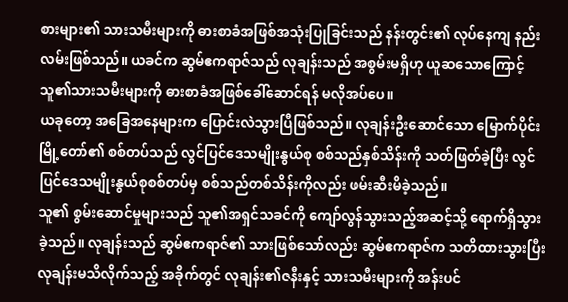စားများ၏ သားသမီးများကို ဓားစာခံအဖြစ်အသုံးပြုခြင်းသည် နန်းတွင်း၏ လုပ်နေကျ နည်းလမ်းဖြစ်သည်။ ယခင်က ဆွမ်ဧကရာဇ်သည် လုချန်းသည် အစွမ်းမရှိဟု ယူဆသောကြောင့် သူ၏သားသမီးများကို ဓားစာခံအဖြစ်ခေါ်ဆောင်ရန် မလိုအပ်ပေ။
ယခုတော့ အခြေအနေများက ပြောင်းလဲသွားပြီဖြစ်သည်။ လုချန်းဦးဆောင်သော မြောက်ပိုင်းမြို့တော်၏ စစ်တပ်သည် လွင်ပြင်ဒေသမျိုးနွယ်စု စစ်သည်နှစ်သိန်းကို သတ်ဖြတ်ခဲ့ပြီး လွင်ပြင်ဒေသမျိုးနွယ်စုစစ်တပ်မှ စစ်သည်တစ်သိန်းကိုလည်း ဖမ်းဆီးမိခဲ့သည်။
သူ၏ စွမ်းဆောင်မှုများသည် သူ၏အရှင်သခင်ကို ကျော်လွန်သွားသည့်အဆင့်သို့ ရောက်ရှိသွားခဲ့သည်။ လုချန်းသည် ဆွမ်ဧကရာဇ်၏ သားဖြစ်သော်လည်း ဆွမ်ဧကရာဇ်က သတိထားသွားပြီး လုချန်းမသိလိုက်သည့် အခိုက်တွင် လုချန်း၏ဇနီးနှင့် သားသမီးများကို အန်းပင်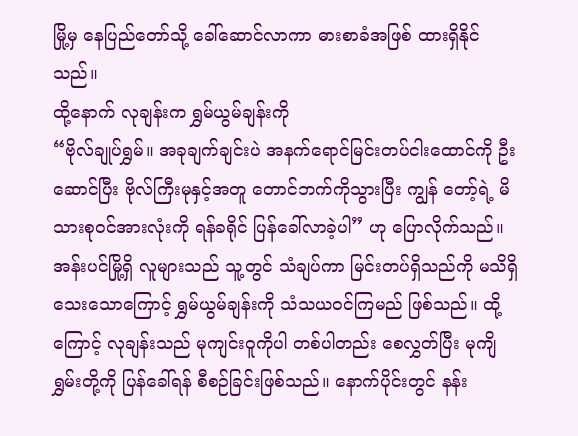မြို့မှ နေပြည်တော်သို့ ခေါ်ဆောင်လာကာ ဓားစာခံအဖြစ် ထားရှိနိုင်သည်။
ထို့နောက် လုချန်းက ရွှမ်ယွမ်ချန်းကို
“ဗိုလ်ချုပ်ရွှမ်။ အခုချက်ချင်းပဲ အနက်ရောင်မြင်းတပ်ငါးထောင်ကို ဦးဆောင်ပြီး ဗိုလ်ကြီးမုနှင့်အတူ တောင်ဘက်ကိုသွားပြီး ကျွန် တော့်ရဲ့ မိသားစုဝင်အားလုံးကို ရန်ခရိုင် ပြန်ခေါ်လာခဲ့ပါ” ဟု ပြောလိုက်သည်။
အန်းပင်မြို့ရှိ လူများသည် သူ့တွင် သံချပ်ကာ မြင်းတပ်ရှိသည်ကို မသိရှိသေးသောကြောင့် ရွှမ်ယွမ်ချန်းကို သံသယဝင်ကြမည် ဖြစ်သည်။ ထို့ကြောင့် လုချန်းသည် မုကျင်းဝူကိုပါ တစ်ပါတည်း စေလွှတ်ပြီး မုကျိရွှမ်းတို့ကို ပြန်ခေါ်ရန် စီစဉ်ခြင်းဖြစ်သည်။ နောက်ပိုင်းတွင် နန်း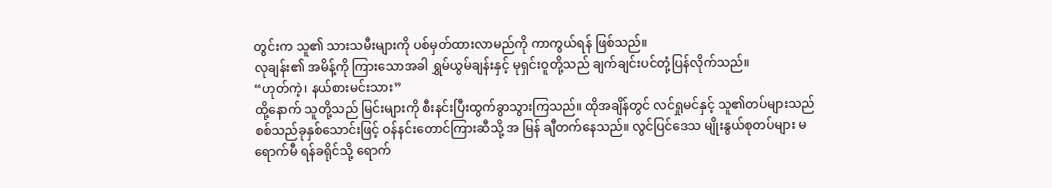တွင်းက သူ၏ သားသမီးများကို ပစ်မှတ်ထားလာမည်ကို ကာကွယ်ရန် ဖြစ်သည်။
လုချန်း၏ အမိန့်ကို ကြားသောအခါ ရွှမ်ယွမ်ချန်းနှင့် မုရှင်းဝူတို့သည် ချက်ချင်းပင်တုံ့ပြန်လိုက်သည်။
“ဟုတ်ကဲ့၊ နယ်စားမင်းသား”
ထို့နောက် သူတို့သည် မြင်းများကို စီးနင်းပြီးထွက်ခွာသွားကြသည်။ ထိုအချိန်တွင် လင်ရှုမင်နှင့် သူ၏တပ်များသည် စစ်သည်ခုနှစ်သောင်းဖြင့် ဝန်နင်းတောင်ကြားဆီသို့ အ မြန် ချီတက်နေသည်။ လွင်ပြင်ဒေသ မျိုးနွယ်စုတပ်များ မရောက်မီ ရန်ခရိုင်သို့ ရောက်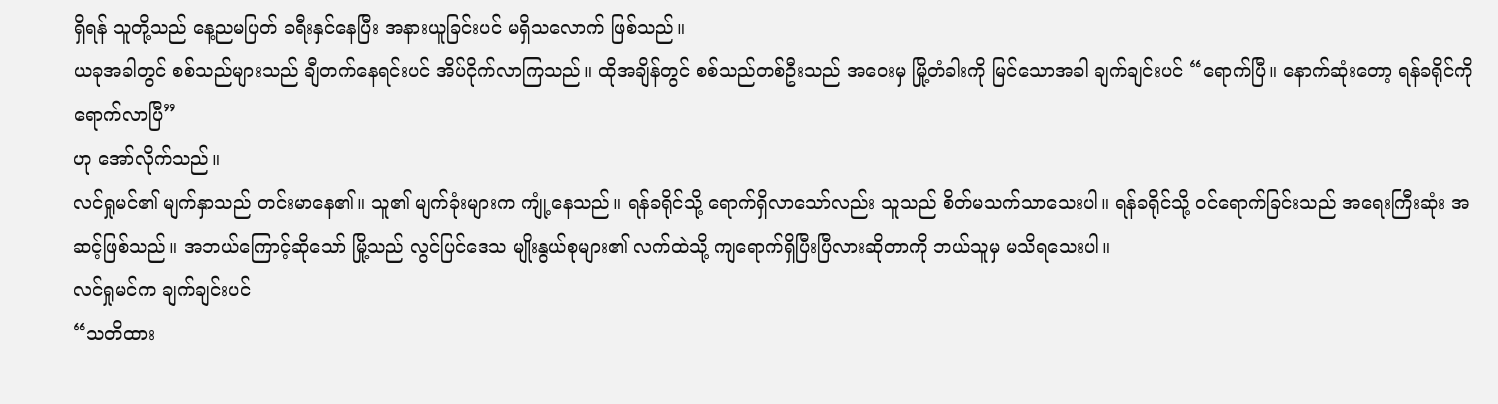ရှိရန် သူတို့သည် နေ့ညမပြတ် ခရီးနှင်နေပြီး အနားယူခြင်းပင် မရှိသလောက် ဖြစ်သည်။
ယခုအခါတွင် စစ်သည်များသည် ချီတက်နေရင်းပင် အိပ်ငိုက်လာကြသည်။ ထိုအချိန်တွင် စစ်သည်တစ်ဦးသည် အဝေးမှ မြို့တံခါးကို မြင်သောအခါ ချက်ချင်းပင် “ရောက်ပြီ။ နောက်ဆုံးတော့ ရန်ခရိုင်ကို ရောက်လာပြီ”
ဟု အော်လိုက်သည်။
လင်ရှုမင်၏ မျက်နှာသည် တင်းမာနေ၏။ သူ၏ မျက်ခုံးများက ကျုံ့နေသည်။ ရန်ခရိုင်သို့ ရောက်ရှိလာသော်လည်း သူသည် စိတ်မသက်သာသေးပါ။ ရန်ခရိုင်သို့ ဝင်ရောက်ခြင်းသည် အရေးကြီးဆုံး အဆင့်ဖြစ်သည်။ အဘယ်ကြောင့်ဆိုသော် မြို့သည် လွင်ပြင်ဒေသ မျိုးနွယ်စုများ၏ လက်ထဲသို့ ကျရောက်ရှိပြီးပြီလားဆိုတာကို ဘယ်သူမှ မသိရသေးပါ။
လင်ရှုမင်က ချက်ချင်းပင်
“သတိထား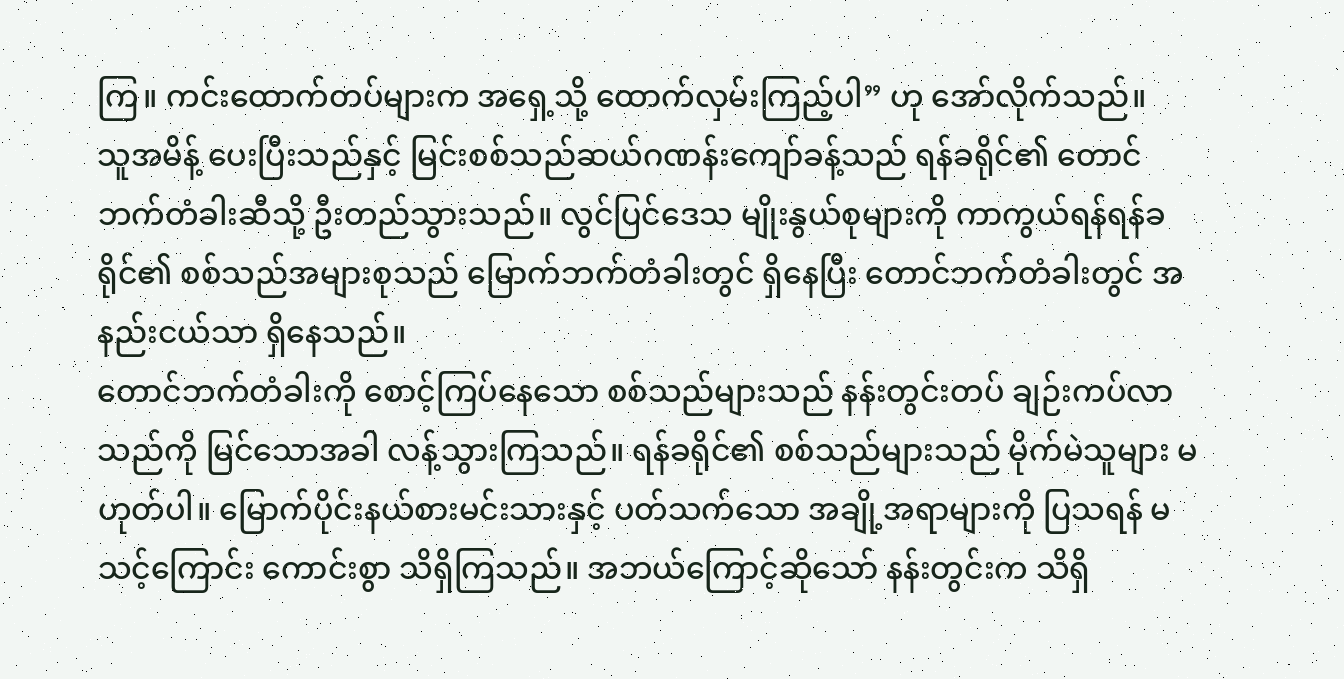ကြ။ ကင်းထောက်တပ်များက အရှေ့သို့ ထောက်လှမ်းကြည့်ပါ” ဟု အော်လိုက်သည်။
သူအမိန့် ပေးပြီးသည်နှင့် မြင်းစစ်သည်ဆယ်ဂဏန်းကျော်ခန့်သည် ရန်ခရိုင်၏ တောင်ဘက်တံခါးဆီသို့ ဦးတည်သွားသည်။ လွင်ပြင်ဒေသ မျိုးနွယ်စုများကို ကာကွယ်ရန်ရန်ခရိုင်၏ စစ်သည်အများစုသည် မြောက်ဘက်တံခါးတွင် ရှိနေပြီး တောင်ဘက်တံခါးတွင် အနည်းငယ်သာ ရှိနေသည်။
တောင်ဘက်တံခါးကို စောင့်ကြပ်နေသော စစ်သည်များသည် နန်းတွင်းတပ် ချဉ်းကပ်လာသည်ကို မြင်သောအခါ လန့်သွားကြသည်။ ရန်ခရိုင်၏ စစ်သည်များသည် မိုက်မဲသူများ မဟုတ်ပါ။ မြောက်ပိုင်းနယ်စားမင်းသားနှင့် ပတ်သက်သော အချို့အရာများကို ပြသရန် မသင့်ကြောင်း ကောင်းစွာ သိရှိကြသည်။ အဘယ်ကြောင့်ဆိုသော် နန်းတွင်းက သိရှိ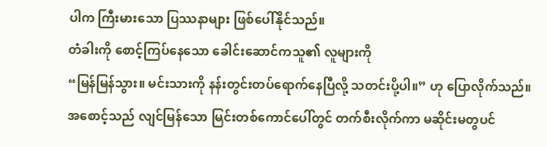ပါက ကြီးမားသော ပြဿနာများ ဖြစ်ပေါ်နိုင်သည်။
တံခါးကို စောင့်ကြပ်နေသော ခေါင်းဆောင်ကသူ၏ လူများကို
“မြန်မြန်သွား။ မင်းသားကို နန်းတွင်းတပ်ရောက်နေပြီလို့ သတင်းပို့ပါ။” ဟု ပြောလိုက်သည်။
အစောင့်သည် လျင်မြန်သော မြင်းတစ်ကောင်ပေါ်တွင် တက်စီးလိုက်ကာ မဆိုင်းမတွပင်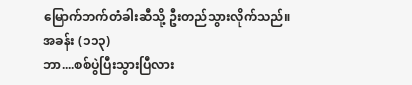မြောက်ဘက်တံခါးဆီသို့ ဦးတည်သွားလိုက်သည်။
အခန်း (၁၁၃)
ဘာ....စစ်ပွဲပြီးသွားပြီလား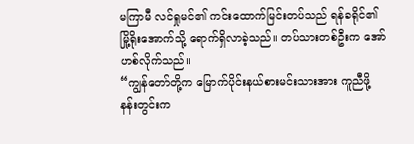မကြာမီ လင်ရှုမင်၏ ကင်းထောက်မြင်းတပ်သည် ရန်ခရိုင်၏ မြို့ရိုးအောက်သို့ ရောက်ရှိလာခဲ့သည်။ တပ်သားတစ်ဦးက အော်ဟစ်လိုက်သည်။
“ကျွန်တော်တို့က မြောက်ပိုင်းနယ်စားမင်းသားအား ကူညီဖို့ နန်းတွင်းက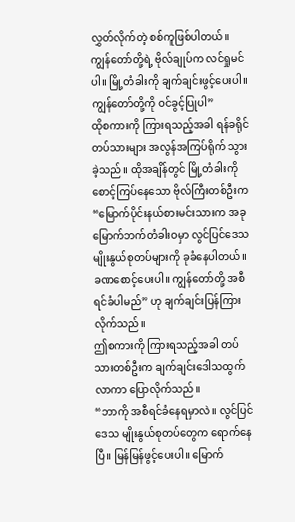လွှတ်လိုက်တဲ့ စစ်ကူဖြစ်ပါတယ်။ ကျွန်တော်တို့ရဲ့ ဗိုလ်ချုပ်က လင်ရှုမင်ပါ။ မြို့တံခါးကို ချက်ချင်းဖွင့်ပေးပါ။ ကျွန်တော်တို့ကို ဝင်ခွင့်ပြုပါ”
ထိုစကားကို ကြားရသည့်အခါ ရန်ခရိုင်တပ်သားများ အလွန်အကြပ်ရိုက် သွားခဲ့သည်။ ထိုအချိန်တွင် မြို့တံခါးကို စောင့်ကြပ်နေသော ဗိုလ်ကြီးတစ်ဦးက “မြောက်ပိုင်းနယ်စားမင်းသားက အခု မြောက်ဘက်တံခါးဝမှာ လွင်ပြင်ဒေသ မျိုးနွယ်စုတပ်များကို ခုခံနေပါတယ်။ ခဏစောင့်ပေးပါ။ ကျွန်တော်တို့ အစီရင်ခံပါမည်” ဟု ချက်ချင်းပြန်ကြားလိုက်သည်။
ဤစကားကို ကြားရသည့်အခါ တပ်သားတစ်ဦးက ချက်ချင်းဒေါသထွက်လာကာ ပြောလိုက်သည်။
“ဘာကို အစီရင်ခံနေရမှာလဲ။ လွင်ပြင်ဒေသ မျိုးနွယ်စုတပ်တွေက ရောက်နေပြီ။ မြန်မြန်ဖွင့်ပေးပါ။ မြောက်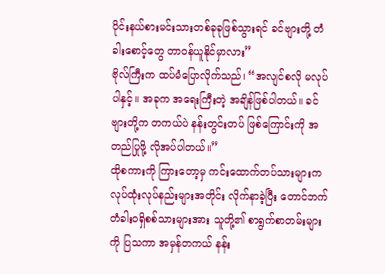ပိုင်းနယ်စားမင်းသားတစ်ခုခုဖြစ်သွားရင် ခင်ဗျားတို့ တံခါးစောင့်တွေ တာဝန်ယူနိုင်မှာလား”
ဗိုလ်ကြီးက ထပ်မံပြောလိုက်သည်၊ “အလျင်စလို မလုပ်ပါနှင့်။ အခုက အရေးကြီးတဲ့ အချိန်ဖြစ်ပါတယ်။ ခင်ဗျားတို့က တကယ်ပဲ နန်းတွင်းတပ် ဖြစ်ကြောင်းကို အတည်ပြုဖို့ လိုအပ်ပါတယ်။”
ထိုစကားကို ကြားတော့မှ ကင်းထောက်တပ်သားများက လုပ်ထုံးလုပ်နည်းများအတိုင်း လိုက်နာခဲ့ပြီး တောင်ဘက်တံခါးဝရှိစစ်သားများအား သူတို့၏ စာရွက်စာတမ်းများကို ပြသကာ အမှန်တကယ် နန်း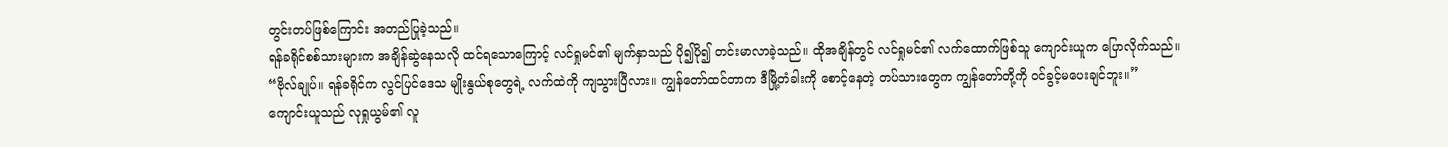တွင်းတပ်ဖြစ်ကြောင်း အတည်ပြုခဲ့သည်။
ရန်ခရိုင်စစ်သားများက အချိန်ဆွဲနေသလို ထင်ရသောကြောင့် လင်ရှုမင်၏ မျက်နှာသည် ပို၍ပို၍ တင်းမာလာခဲ့သည်။ ထိုအချိန်တွင် လင်ရှုမင်၏ လက်ထောက်ဖြစ်သူ ကျောင်းယူက ပြောလိုက်သည်။
“ဗိုလ်ချုပ်။ ရန်ခရိုင်က လွင်ပြင်ဒေသ မျိုးနွယ်စုတွေရဲ့ လက်ထဲကို ကျသွားပြီလား။ ကျွန်တော်ထင်တာက ဒီမြို့တံခါးကို စောင့်နေတဲ့ တပ်သားတွေက ကျွန်တော်တို့ကို ဝင်ခွင့်မပေးချင်ဘူး။”
ကျောင်းယူသည် လုရှုယွမ်၏ လူ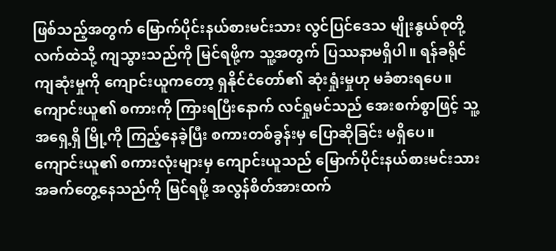ဖြစ်သည့်အတွက် မြောက်ပိုင်းနယ်စားမင်းသား လွင်ပြင်ဒေသ မျိုးနွယ်စုတို့လက်ထဲသို့ ကျသွားသည်ကို မြင်ရဖို့က သူ့အတွက် ပြဿနာမရှိပါ။ ရန်ခရိုင် ကျဆုံးမှုကို ကျောင်းယူကတော့ ရှနိုင်ငံတော်၏ ဆုံးရှုံးမှုဟု မခံစားရပေ။
ကျောင်းယူ၏ စကားကို ကြားရပြီးနောက် လင်ရှုမင်သည် အေးစက်စွာဖြင့် သူ့အရှေ့ရှိ မြို့ကို ကြည့်နေခဲ့ပြီး စကားတစ်ခွန်းမှ ပြောဆိုခြင်း မရှိပေ။
ကျောင်းယူ၏ စကားလုံးများမှ ကျောင်းယူသည် မြောက်ပိုင်းနယ်စားမင်းသား အခက်တွေ့နေသည်ကို မြင်ရဖို့ အလွန်စိတ်အားထက်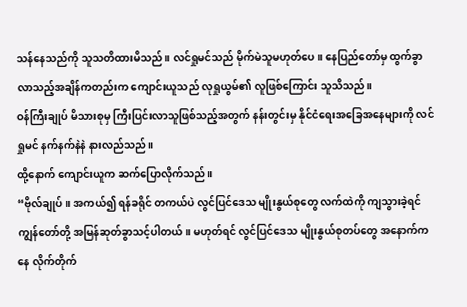သန်နေသည်ကို သူသတိထားမိသည်။ လင်ရှုမင်သည် မိုက်မဲသူမဟုတ်ပေ။ နေပြည်တော်မှ ထွက်ခွာလာသည့်အချိန်ကတည်းက ကျောင်းယူသည် လုရှုယွမ်၏ လူဖြစ်ကြောင်း သူသိသည်။
ဝန်ကြီးချုပ် မိသားစုမှ ကြီးပြင်းလာသူဖြစ်သည့်အတွက် နန်းတွင်းမှ နိုင်ငံရေးအခြေအနေများကို လင်ရှုမင် နက်နက်နဲနဲ နားလည်သည်။
ထို့နောက် ကျောင်းယူက ဆက်ပြောလိုက်သည်။
“ဗိုလ်ချုပ်။ အကယ်၍ ရန်ခရိုင် တကယ်ပဲ လွင်ပြင်ဒေသ မျိုးနွယ်စုတွေ လက်ထဲကို ကျသွားခဲ့ရင် ကျွန်တော်တို့ အမြန်ဆုတ်ခွာသင့်ပါတယ်။ မဟုတ်ရင် လွင်ပြင်ဒေသ မျိုးနွယ်စုတပ်တွေ အနောက်ကနေ လိုက်တိုက်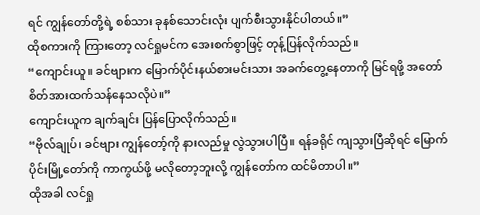ရင် ကျွန်တော်တို့ရဲ့ စစ်သား ခုနစ်သောင်းလုံး ပျက်စီးသွားနိုင်ပါတယ်။”
ထိုစကားကို ကြားတော့ လင်ရှုမင်က အေးစက်စွာဖြင့် တုန့်ပြန်လိုက်သည်။
“ကျောင်းယူ။ ခင်ဗျားက မြောက်ပိုင်းနယ်စားမင်းသား အခက်တွေ့နေတာကို မြင်ရဖို့ အတော်စိတ်အားထက်သန်နေသလိုပဲ။”
ကျောင်းယူက ချက်ချင်း ပြန်ပြောလိုက်သည်။
“ဗိုလ်ချုပ်၊ ခင်ဗျား ကျွန်တော့်ကို နားလည်မှု လွဲသွားပါပြီ။ ရန်ခရိုင် ကျသွားပြီဆိုရင် မြောက်ပိုင်းမြို့တော်ကို ကာကွယ်ဖို့ မလိုတော့ဘူးလို့ ကျွန်တော်က ထင်မိတာပါ။”
ထိုအခါ လင်ရှု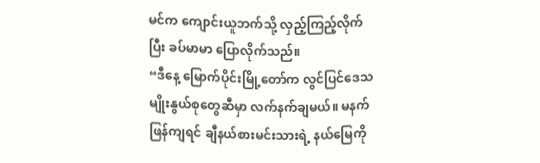မင်က ကျောင်းယူဘက်သို့ လှည့်ကြည့်လိုက်ပြီး ခပ်မာမာ ပြောလိုက်သည်။
“ဒီနေ့ မြောက်ပိုင်းမြို့တော်က လွင်ပြင်ဒေသ မျိုးနွယ်စုတွေဆီမှာ လက်နက်ချမယ်။ မနက်ဖြန်ကျရင် ချီနယ်စားမင်းသားရဲ့ နယ်မြေကို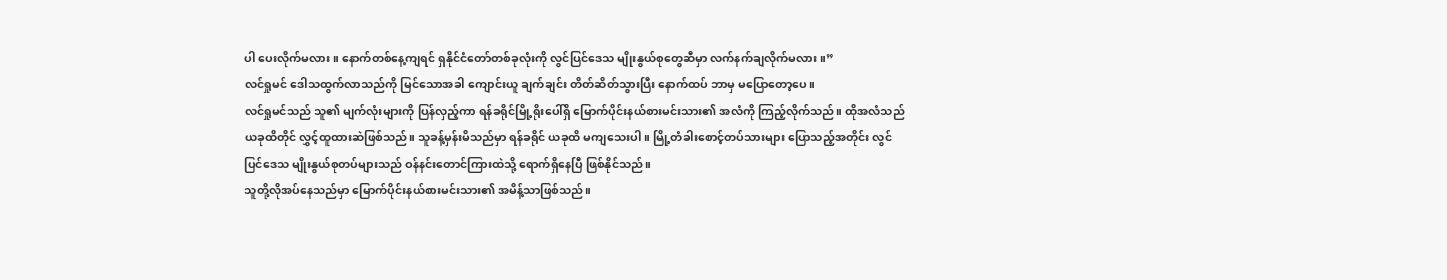ပါ ပေးလိုက်မလား။ နောက်တစ်နေ့ကျရင် ရှနိုင်ငံတော်တစ်ခုလုံးကို လွင်ပြင်ဒေသ မျိုးနွယ်စုတွေဆီမှာ လက်နက်ချလိုက်မလား။”
လင်ရှုမင် ဒေါသထွက်လာသည်ကို မြင်သောအခါ ကျောင်းယူ ချက်ချင်း တိတ်ဆိတ်သွားပြီး နောက်ထပ် ဘာမှ မပြောတော့ပေ။
လင်ရှုမင်သည် သူ၏ မျက်လုံးများကို ပြန်လှည့်ကာ ရန်ခရိုင်မြို့ရိုးပေါ်ရှိ မြောက်ပိုင်းနယ်စားမင်းသား၏ အလံကို ကြည့်လိုက်သည်။ ထိုအလံသည် ယခုထိတိုင် လွှင့်ထူထားဆဲဖြစ်သည်။ သူခန့်မှန်းမိသည်မှာ ရန်ခရိုင် ယခုထိ မကျသေးပါ။ မြို့တံခါးစောင့်တပ်သားများ ပြောသည့်အတိုင်း လွင်ပြင်ဒေသ မျိုးနွယ်စုတပ်များသည် ဝန်နင်းတောင်ကြားထဲသို့ ရောက်ရှိနေပြီ ဖြစ်နိုင်သည်။
သူတို့လိုအပ်နေသည်မှာ မြောက်ပိုင်းနယ်စားမင်းသား၏ အမိန့်သာဖြစ်သည်။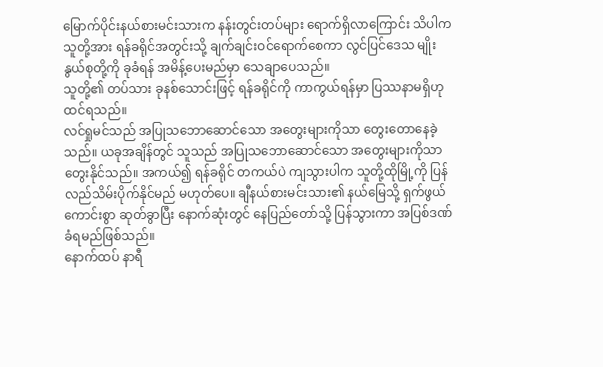မြောက်ပိုင်းနယ်စားမင်းသားက နန်းတွင်းတပ်များ ရောက်ရှိလာကြောင်း သိပါက သူတို့အား ရန်ခရိုင်အတွင်းသို့ ချက်ချင်းဝင်ရောက်စေကာ လွင်ပြင်ဒေသ မျိုးနွယ်စုတို့ကို ခုခံရန် အမိန့်ပေးမည်မှာ သေချာပေသည်။
သူတို့၏ တပ်သား ခုနစ်သောင်းဖြင့် ရန်ခရိုင်ကို ကာကွယ်ရန်မှာ ပြဿနာမရှိဟု ထင်ရသည်။
လင်ရှုမင်သည် အပြုသဘောဆောင်သော အတွေးများကိုသာ တွေးတောနေခဲ့သည်။ ယခုအချိန်တွင် သူသည် အပြုသဘောဆောင်သော အတွေးများကိုသာ တွေးနိုင်သည်။ အကယ်၍ ရန်ခရိုင် တကယ်ပဲ ကျသွားပါက သူတို့ထိုမြို့ကို ပြန်လည်သိမ်းပိုက်နိုင်မည် မဟုတ်ပေ။ ချီနယ်စားမင်းသား၏ နယ်မြေသို့ ရှက်ဖွယ်ကောင်းစွာ ဆုတ်ခွာပြီး နောက်ဆုံးတွင် နေပြည်တော်သို့ ပြန်သွားကာ အပြစ်ဒဏ် ခံရမည်ဖြစ်သည်။
နောက်ထပ် နာရီ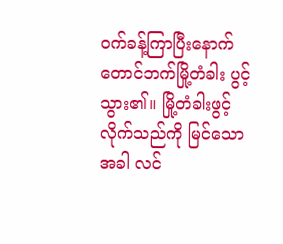ဝက်ခန့်ကြာပြီးနောက် တောင်ဘက်မြို့တံခါး ပွင့်သွား၏။ မြို့တံခါးဖွင့်လိုက်သည်ကို မြင်သောအခါ လင်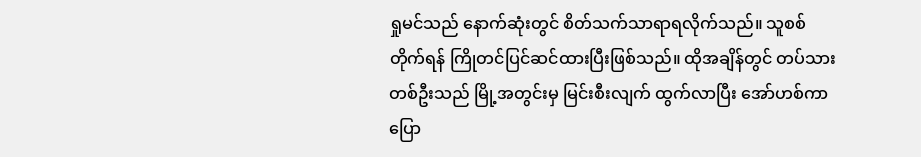ရှုမင်သည် နောက်ဆုံးတွင် စိတ်သက်သာရာရလိုက်သည်။ သူစစ်တိုက်ရန် ကြိုတင်ပြင်ဆင်ထားပြီးဖြစ်သည်။ ထိုအချိန်တွင် တပ်သားတစ်ဦးသည် မြို့အတွင်းမှ မြင်းစီးလျက် ထွက်လာပြီး အော်ဟစ်ကာ ပြော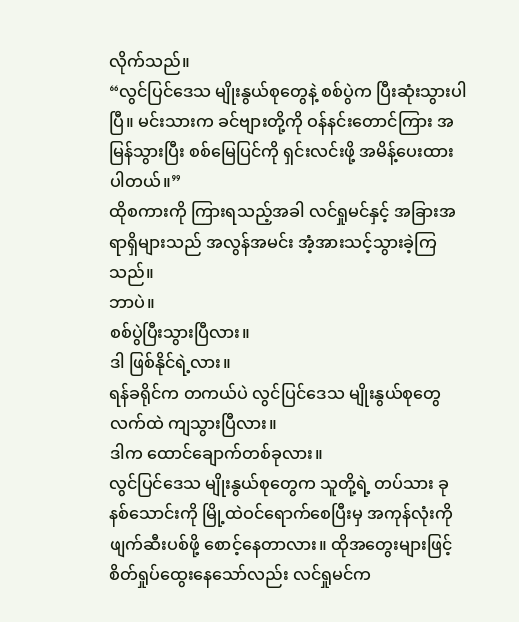လိုက်သည်။
“လွင်ပြင်ဒေသ မျိုးနွယ်စုတွေနဲ့ စစ်ပွဲက ပြီးဆုံးသွားပါပြီ။ မင်းသားက ခင်ဗျားတို့ကို ဝန်နင်းတောင်ကြား အမြန်သွားပြီး စစ်မြေပြင်ကို ရှင်းလင်းဖို့ အမိန့်ပေးထားပါတယ်။”
ထိုစကားကို ကြားရသည့်အခါ လင်ရှုမင်နှင့် အခြားအရာရှိများသည် အလွန်အမင်း အံ့အားသင့်သွားခဲ့ကြသည်။
ဘာပဲ။
စစ်ပွဲပြီးသွားပြီလား။
ဒါ ဖြစ်နိုင်ရဲ့လား။
ရန်ခရိုင်က တကယ်ပဲ လွင်ပြင်ဒေသ မျိုးနွယ်စုတွေလက်ထဲ ကျသွားပြီလား။
ဒါက ထောင်ချောက်တစ်ခုလား။
လွင်ပြင်ဒေသ မျိုးနွယ်စုတွေက သူတို့ရဲ့ တပ်သား ခုနစ်သောင်းကို မြို့ထဲဝင်ရောက်စေပြီးမှ အကုန်လုံးကို ဖျက်ဆီးပစ်ဖို့ စောင့်နေတာလား။ ထိုအတွေးများဖြင့် စိတ်ရှုပ်ထွေးနေသော်လည်း လင်ရှုမင်က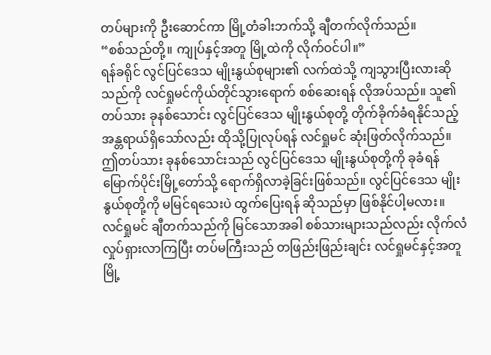တပ်များကို ဦးဆောင်ကာ မြို့တံခါးဘက်သို့ ချီတက်လိုက်သည်။
“စစ်သည်တို့။ ကျုပ်နှင့်အတူ မြို့ထဲကို လိုက်ဝင်ပါ။”
ရန်ခရိုင် လွင်ပြင်ဒေသ မျိုးနွယ်စုများ၏ လက်ထဲသို့ ကျသွားပြီးလားဆိုသည်ကို လင်ရှုမင်ကိုယ်တိုင်သွားရောက် စစ်ဆေးရန် လိုအပ်သည်။ သူ၏ တပ်သား ခုနစ်သောင်း လွင်ပြင်ဒေသ မျိုးနွယ်စုတို့ တိုက်ခိုက်ခံရနိုင်သည့် အန္တရာယ်ရှိသော်လည်း ထိုသို့ပြုလုပ်ရန် လင်ရှုမင် ဆုံးဖြတ်လိုက်သည်။
ဤတပ်သား ခုနစ်သောင်းသည် လွင်ပြင်ဒေသ မျိုးနွယ်စုတို့ကို ခုခံရန် မြောက်ပိုင်းမြို့တော်သို့ ရောက်ရှိလာခဲ့ခြင်းဖြစ်သည်။ လွင်ပြင်ဒေသ မျိုးနွယ်စုတို့ကို မမြင်ရသေးပဲ ထွက်ပြေးရန် ဆိုသည်မှာ ဖြစ်နိုင်ပါ့မလား။
လင်ရှုမင် ချီတက်သည်ကို မြင်သောအခါ စစ်သားများသည်လည်း လိုက်လံလှုပ်ရှားလာကြပြီး တပ်မကြီးသည် တဖြည်းဖြည်းချင်း လင်ရှုမင်နှင့်အတူ မြို့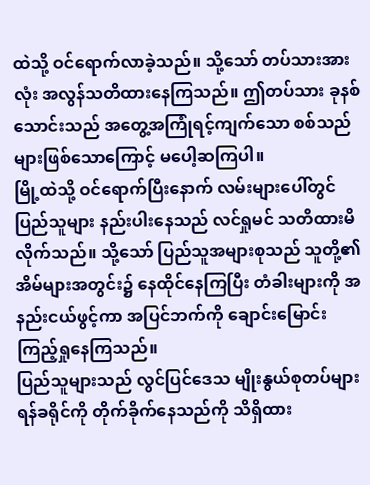ထဲသို့ ဝင်ရောက်လာခဲ့သည်။ သို့သော် တပ်သားအားလုံး အလွန်သတိထားနေကြသည်။ ဤတပ်သား ခုနစ်သောင်းသည် အတွေ့အကြုံရင့်ကျက်သော စစ်သည်များဖြစ်သောကြောင့် မပေါ့ဆကြပါ။
မြို့ထဲသို့ ဝင်ရောက်ပြီးနောက် လမ်းများပေါ်တွင် ပြည်သူများ နည်းပါးနေသည် လင်ရှုမင် သတိထားမိလိုက်သည်။ သို့သော် ပြည်သူအများစုသည် သူတို့၏ အိမ်များအတွင်း၌ နေထိုင်နေကြပြီး တံခါးများကို အနည်းငယ်ဖွင့်ကာ အပြင်ဘက်ကို ချောင်းမြောင်း ကြည့်ရှုနေကြသည်။
ပြည်သူများသည် လွင်ပြင်ဒေသ မျိုးနွယ်စုတပ်များ ရန်ခရိုင်ကို တိုက်ခိုက်နေသည်ကို သိရှိထား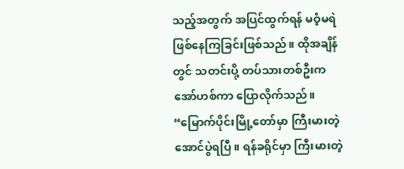သည့်အတွက် အပြင်ထွက်ရန် မဝံ့မရဲဖြစ်နေကြခြင်းဖြစ်သည်။ ထိုအချိန်တွင် သတင်းပို့ တပ်သားတစ်ဦးက အော်ဟစ်ကာ ပြောလိုက်သည်။
“မြောက်ပိုင်းမြို့တော်မှာ ကြီးမားတဲ့ အောင်ပွဲရပြီ။ ရန်ခရိုင်မှာ ကြီးမားတဲ့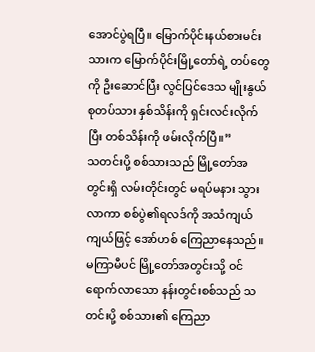အောင်ပွဲရပြီ။ မြောက်ပိုင်းနယ်စားမင်းသားက မြောက်ပိုင်းမြို့တော်ရဲ့ တပ်တွေကို ဦးဆောင်ပြီး လွင်ပြင်ဒေသ မျိုးနွယ်စုတပ်သား နှစ်သိန်းကို ရှင်းလင်းလိုက်ပြီး တစ်သိန်းကို ဖမ်းလိုက်ပြီ။”
သတင်းပို့ စစ်သားသည် မြို့တော်အတွင်းရှိ လမ်းတိုင်းတွင် မရပ်မနား သွားလာကာ စစ်ပွဲ၏ရလဒ်ကို အသံကျယ်ကျယ်ဖြင့် အော်ဟစ် ကြေညာနေသည်။ မကြာမီပင် မြို့တော်အတွင်းသို့ ဝင်ရောက်လာသော နန်းတွင်းစစ်သည် သတင်းပို့ စစ်သား၏ ကြေညာ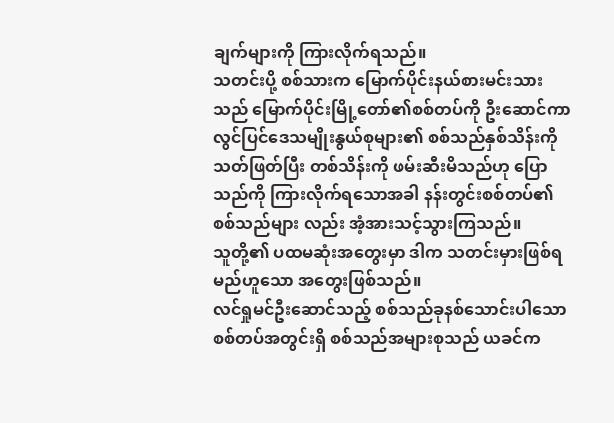ချက်များကို ကြားလိုက်ရသည်။
သတင်းပို့ စစ်သားက မြောက်ပိုင်းနယ်စားမင်းသားသည် မြောက်ပိုင်းမြို့တော်၏စစ်တပ်ကို ဦးဆောင်ကာ လွင်ပြင်ဒေသမျိုးနွယ်စုများ၏ စစ်သည်နှစ်သိန်းကို သတ်ဖြတ်ပြီး တစ်သိန်းကို ဖမ်းဆီးမိသည်ဟု ပြောသည်ကို ကြားလိုက်ရသောအခါ နန်းတွင်းစစ်တပ်၏ စစ်သည်များ လည်း အံ့အားသင့်သွားကြသည်။
သူတို့၏ ပထမဆုံးအတွေးမှာ ဒါက သတင်းမှားဖြစ်ရမည်ဟူသော အတွေးဖြစ်သည်။
လင်ရှုမင်ဦးဆောင်သည့် စစ်သည်ခုနစ်သောင်းပါသော စစ်တပ်အတွင်းရှိ စစ်သည်အများစုသည် ယခင်က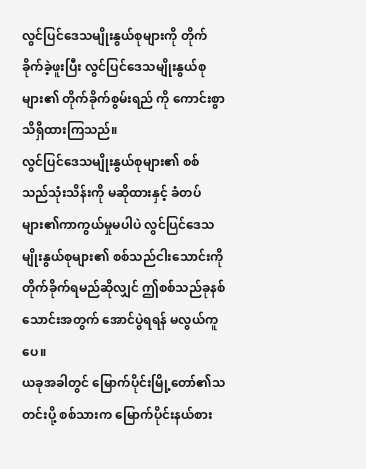လွင်ပြင်ဒေသမျိုးနွယ်စုများကို တိုက်ခိုက်ခဲ့ဖူးပြီး လွင်ပြင်ဒေသမျိုးနွယ်စုများ၏ တိုက်ခိုက်စွမ်းရည် ကို ကောင်းစွာသိရှိထားကြသည်။
လွင်ပြင်ဒေသမျိုးနွယ်စုများ၏ စစ်သည်သုံးသိန်းကို မဆိုထားနှင့် ခံတပ်များ၏ကာကွယ်မှုမပါပဲ လွင်ပြင်ဒေသမျိုးနွယ်စုများ၏ စစ်သည်ငါးသောင်းကို တိုက်ခိုက်ရမည်ဆိုလျှင် ဤစစ်သည်ခုနစ်သောင်းအတွက် အောင်ပွဲရရန် မလွယ်ကူပေ။
ယခုအခါတွင် မြောက်ပိုင်းမြို့တော်၏သတင်းပို့ စစ်သားက မြောက်ပိုင်းနယ်စား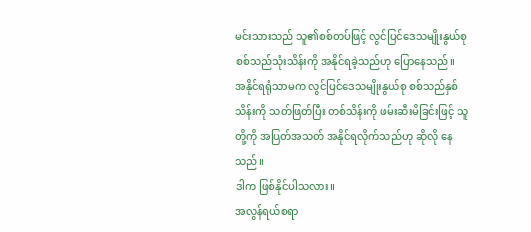မင်းသားသည် သူ၏စစ်တပ်ဖြင့် လွင်ပြင်ဒေသမျိုးနွယ်စု စစ်သည်သုံးသိန်းကို အနိုင်ရခဲ့သည်ဟု ပြောနေသည်။
အနိုင်ရရုံသာမက လွင်ပြင်ဒေသမျိုးနွယ်စု စစ်သည်နှစ်သိန်းကို သတ်ဖြတ်ပြီး တစ်သိန်းကို ဖမ်းဆီးမိခြင်းဖြင့် သူတို့ကို အပြတ်အသတ် အနိုင်ရလိုက်သည်ဟု ဆိုလို နေသည်။
ဒါက ဖြစ်နိုင်ပါသလား။
အလွန်ရယ်စရာ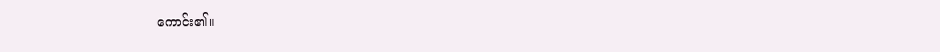ကောင်း၏။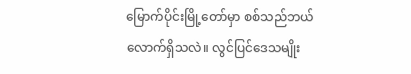မြောက်ပိုင်းမြို့တော်မှာ စစ်သည်ဘယ် လောက်ရှိသလဲ။ လွင်ပြင်ဒေသမျိုး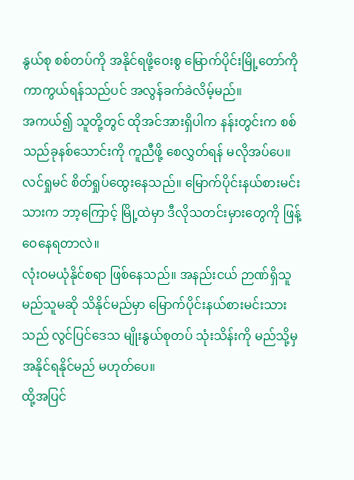နွယ်စု စစ်တပ်ကို အနိုင်ရဖို့ဝေးစွ မြောက်ပိုင်းမြို့တော်ကို ကာကွယ်ရန်သည်ပင် အလွန်ခက်ခဲလိမ့်မည်။
အကယ်၍ သူတို့တွင် ထိုအင်အားရှိပါက နန်းတွင်းက စစ်သည်ခုနစ်သောင်းကို ကူညီဖို့ စေလွှတ်ရန် မလိုအပ်ပေ။ လင်ရှုမင် စိတ်ရှုပ်ထွေးနေသည်။ မြောက်ပိုင်းနယ်စားမင်းသားက ဘာ့ကြောင့် မြို့ထဲမှာ ဒီလိုသတင်းမှားတွေကို ဖြန့်ဝေနေရတာလဲ။
လုံးဝမယုံနိုင်စရာ ဖြစ်နေသည်။ အနည်းငယ် ဉာဏ်ရှိသူ မည်သူမဆို သိနိုင်မည်မှာ မြောက်ပိုင်းနယ်စားမင်းသားသည် လွင်ပြင်ဒေသ မျိုးနွယ်စုတပ် သုံးသိန်းကို မည်သို့မှ အနိုင်ရနိုင်မည် မဟုတ်ပေ။
ထို့အပြင်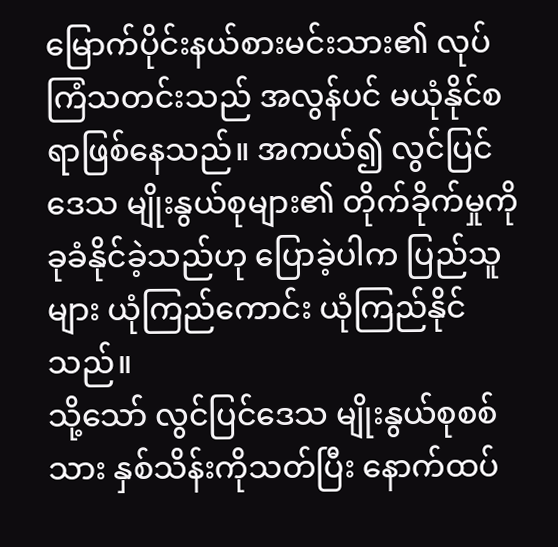မြောက်ပိုင်းနယ်စားမင်းသား၏ လုပ်ကြံသတင်းသည် အလွန်ပင် မယုံနိုင်စရာဖြစ်နေသည်။ အကယ်၍ လွင်ပြင်ဒေသ မျိုးနွယ်စုများ၏ တိုက်ခိုက်မှုကို ခုခံနိုင်ခဲ့သည်ဟု ပြောခဲ့ပါက ပြည်သူများ ယုံကြည်ကောင်း ယုံကြည်နိုင်သည်။
သို့သော် လွင်ပြင်ဒေသ မျိုးနွယ်စုစစ်သား နှစ်သိန်းကိုသတ်ပြီး နောက်ထပ်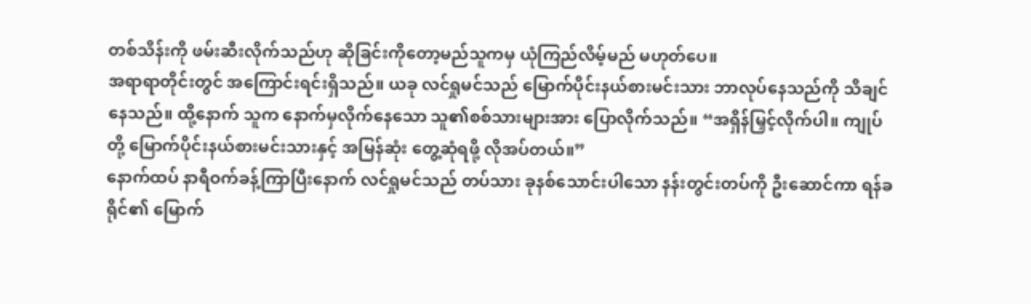တစ်သိန်းကို ဖမ်းဆီးလိုက်သည်ဟု ဆိုခြင်းကိုတော့မည်သူကမှ ယုံကြည်လိမ့်မည် မဟုတ်ပေ။
အရာရာတိုင်းတွင် အကြောင်းရင်းရှိသည်။ ယခု လင်ရှုမင်သည် မြောက်ပိုင်းနယ်စားမင်းသား ဘာလုပ်နေသည်ကို သိချင်နေသည်။ ထို့နောက် သူက နောက်မှလိုက်နေသော သူ၏စစ်သားများအား ပြောလိုက်သည်။ “အရှိန်မြှင့်လိုက်ပါ။ ကျုပ်တို့ မြောက်ပိုင်းနယ်စားမင်းသားနှင့် အမြန်ဆုံး တွေ့ဆုံရဖို့ လိုအပ်တယ်။”
နောက်ထပ် နာရီဝက်ခန့်ကြာပြီးနောက် လင်ရှုမင်သည် တပ်သား ခုနစ်သောင်းပါသော နန်းတွင်းတပ်ကို ဦးဆောင်ကာ ရန်ခရိုင်၏ မြောက်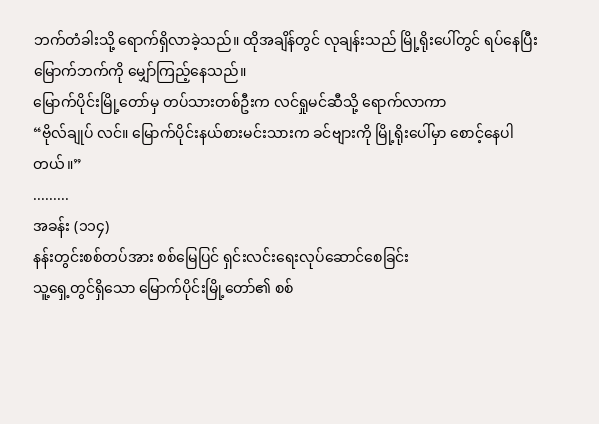ဘက်တံခါးသို့ ရောက်ရှိလာခဲ့သည်။ ထိုအချိန်တွင် လုချန်းသည် မြို့ရိုးပေါ်တွင် ရပ်နေပြီး မြောက်ဘက်ကို မျှော်ကြည့်နေသည်။
မြောက်ပိုင်းမြို့တော်မှ တပ်သားတစ်ဦးက လင်ရှုမင်ဆီသို့ ရောက်လာကာ
“ဗိုလ်ချုပ် လင်။ မြောက်ပိုင်းနယ်စားမင်းသားက ခင်ဗျားကို မြို့ရိုးပေါ်မှာ စောင့်နေပါတယ်။”
.........
အခန်း (၁၁၄)
နန်းတွင်းစစ်တပ်အား စစ်မြေပြင် ရှင်းလင်းရေးလုပ်ဆောင်စေခြင်း
သူ့ရှေ့တွင်ရှိသော မြောက်ပိုင်းမြို့တော်၏ စစ်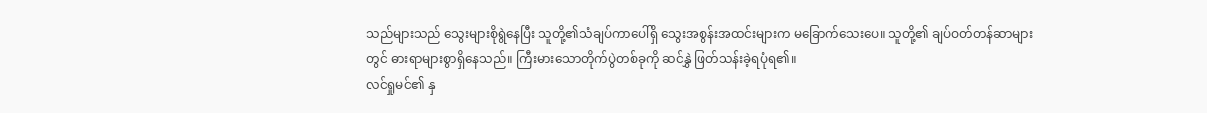သည်များသည် သွေးများစိုရွဲနေပြီး သူတို့၏သံချပ်ကာပေါ်ရှိ သွေးအစွန်းအထင်းများက မခြောက်သေးပေ။ သူတို့၏ ချပ်ဝတ်တန်ဆာများတွင် ဓားရာများစွာရှိနေသည်။ ကြီးမားသောတိုက်ပွဲတစ်ခုကို ဆင်နွှဲ ဖြတ်သန်းခဲ့ရပုံရ၏။
လင်ရှုမင်၏ နှ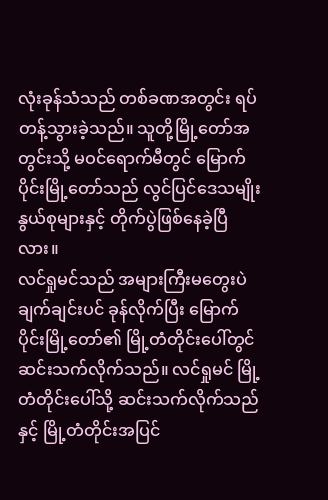လုံးခုန်သံသည် တစ်ခဏအတွင်း ရပ်တန့်သွားခဲ့သည်။ သူတို့မြို့တော်အတွင်းသို့ မဝင်ရောက်မီတွင် မြောက်ပိုင်းမြို့တော်သည် လွင်ပြင်ဒေသမျိုးနွယ်စုများနှင့် တိုက်ပွဲဖြစ်နေခဲ့ပြီလား။
လင်ရှုမင်သည် အများကြီးမတွေးပဲ ချက်ချင်းပင် ခုန်လိုက်ပြီး မြောက်ပိုင်းမြို့တော်၏ မြို့တံတိုင်းပေါ်တွင် ဆင်းသက်လိုက်သည်။ လင်ရှုမင် မြို့တံတိုင်းပေါ်သို့ ဆင်းသက်လိုက်သည်နှင့် မြို့တံတိုင်းအပြင်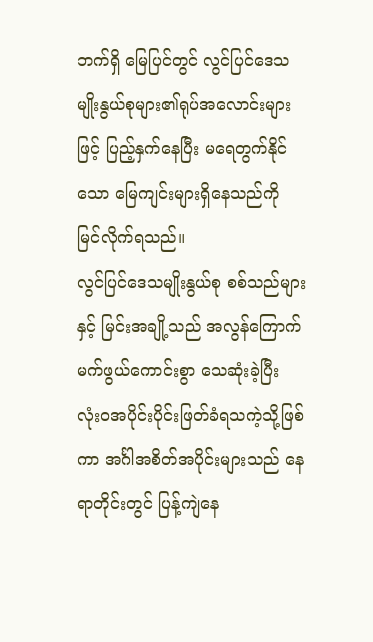ဘက်ရှိ မြေပြင်တွင် လွင်ပြင်ဒေသမျိုးနွယ်စုများ၏ရုပ်အလောင်းများဖြင့် ပြည့်နှက်နေပြီး မရေတွက်နိုင်သော မြေကျင်းများရှိနေသည်ကို မြင်လိုက်ရသည်။
လွင်ပြင်ဒေသမျိုးနွယ်စု စစ်သည်များနှင့် မြင်းအချို့သည် အလွန်ကြောက်မက်ဖွယ်ကောင်းစွာ သေဆုံးခဲ့ပြီး လုံးဝအပိုင်းပိုင်းဖြတ်ခံရသကဲ့သို့ဖြစ်ကာ အင်္ဂါအစိတ်အပိုင်းများသည် နေရာတိုင်းတွင် ပြန့်ကျဲနေ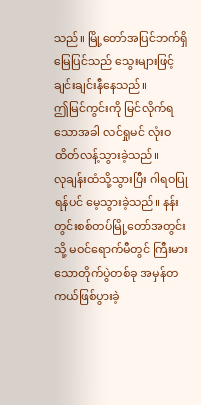သည်။ မြို့တော်အပြင်ဘက်ရှိ မြေပြင်သည် သွေးများဖြင့် ချင်းချင်းနီနေသည်။
ဤမြင်ကွင်းကို မြင်လိုက်ရသောအခါ လင်ရှုမင် လုံးဝထိတ်လန့်သွားခဲ့သည်။
လုချန်းထံသို့သွားပြီး ဂါရဝပြုရန်ပင် မေ့သွားခဲ့သည်။ နန်းတွင်းစစ်တပ်မြို့တော်အတွင်းသို့ မဝင်ရောက်မီတွင် ကြီးမားသောတိုက်ပွဲတစ်ခု အမှန်တကယ်ဖြစ်ပွားခဲ့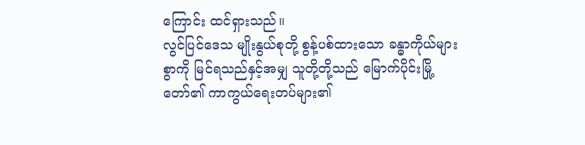ကြောင်း ထင်ရှားသည်။
လွင်ပြင်ဒေသ မျိုးနွယ်စုတို့ စွန့်ပစ်ထားသော ခန္ဓာကိုယ်များစွာကို မြင်ရသည်နှင့်အမျှ သူတို့တို့သည် မြောက်ပိုင်းမြို့တော်၏ ကာကွယ်ရေးတပ်များ၏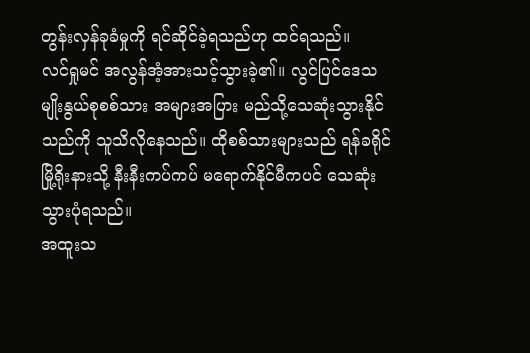တွန်းလှန်ခုခံမှုကို ရင်ဆိုင်ခဲ့ရသည်ဟု ထင်ရသည်။
လင်ရှုမင် အလွန်အံ့အားသင့်သွားခဲ့၏။ လွင်ပြင်ဒေသ မျိုးနွယ်စုစစ်သား အများအပြား မည်သို့သေဆုံးသွားနိုင်သည်ကို သူသိလိုနေသည်။ ထိုစစ်သားများသည် ရန်ခရိုင်မြို့ရိုးနားသို့ နီးနီးကပ်ကပ် မရောက်နိုင်မီကပင် သေဆုံးသွားပုံရသည်။
အထူးသ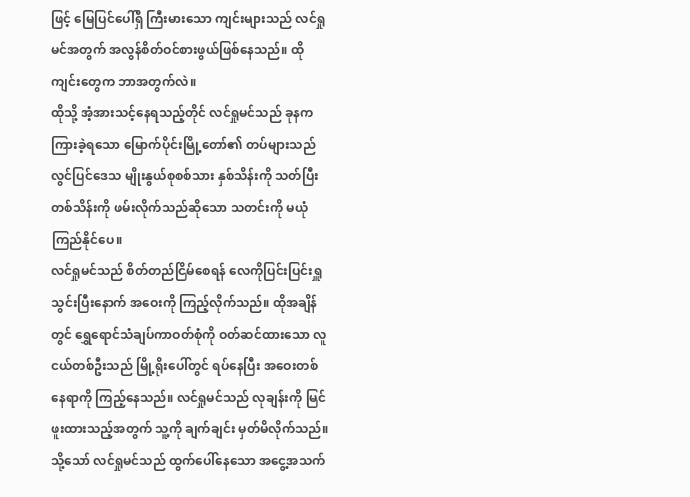ဖြင့် မြေပြင်ပေါ်ရှိ ကြီးမားသော ကျင်းများသည် လင်ရှုမင်အတွက် အလွန်စိတ်ဝင်စားဖွယ်ဖြစ်နေသည်။ ထိုကျင်းတွေက ဘာအတွက်လဲ။
ထိုသို့ အံ့အားသင့်နေရသည့်တိုင် လင်ရှုမင်သည် ခုနက ကြားခဲ့ရသော မြောက်ပိုင်းမြို့တော်၏ တပ်များသည် လွင်ပြင်ဒေသ မျိုးနွယ်စုစစ်သား နှစ်သိန်းကို သတ်ပြီး တစ်သိန်းကို ဖမ်းလိုက်သည်ဆိုသော သတင်းကို မယုံကြည်နိုင်ပေ။
လင်ရှုမင်သည် စိတ်တည်ငြိမ်စေရန် လေကိုပြင်းပြင်းရှူသွင်းပြီးနောက် အဝေးကို ကြည့်လိုက်သည်။ ထိုအချိန်တွင် ရွှေရောင်သံချပ်ကာဝတ်စုံကို ဝတ်ဆင်ထားသော လူငယ်တစ်ဦးသည် မြို့ရိုးပေါ်တွင် ရပ်နေပြီး အဝေးတစ် နေရာကို ကြည့်နေသည်။ လင်ရှုမင်သည် လုချန်းကို မြင်ဖူးထားသည့်အတွက် သူ့ကို ချက်ချင်း မှတ်မိလိုက်သည်။
သို့သော် လင်ရှုမင်သည် ထွက်ပေါ်နေသော အငွေ့အသက်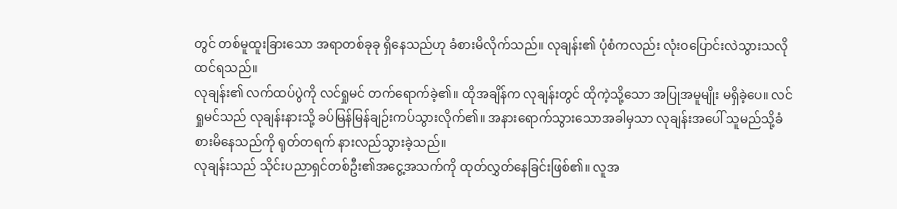တွင် တစ်မူထူးခြားသော အရာတစ်ခုခု ရှိနေသည်ဟု ခံစားမိလိုက်သည်။ လုချန်း၏ ပုံစံကလည်း လုံးဝပြောင်းလဲသွားသလို ထင်ရသည်။
လုချန်း၏ လက်ထပ်ပွဲကို လင်ရှုမင် တက်ရောက်ခဲ့၏။ ထိုအချိန်က လုချန်းတွင် ထိုကဲ့သို့သော အပြုအမူမျိုး မရှိခဲ့ပေ။ လင်ရှုမင်သည် လုချန်းနားသို့ ခပ်မြန်မြန်ချဉ်းကပ်သွားလိုက်၏။ အနားရောက်သွားသောအခါမှသာ လုချန်းအပေါ် သူမည်သို့ခံစားမိနေသည်ကို ရုတ်တရက် နားလည်သွားခဲ့သည်။
လုချန်းသည် သိုင်းပညာရှင်တစ်ဦး၏အငွေ့အသက်ကို ထုတ်လွှတ်နေခြင်းဖြစ်၏။ လူအ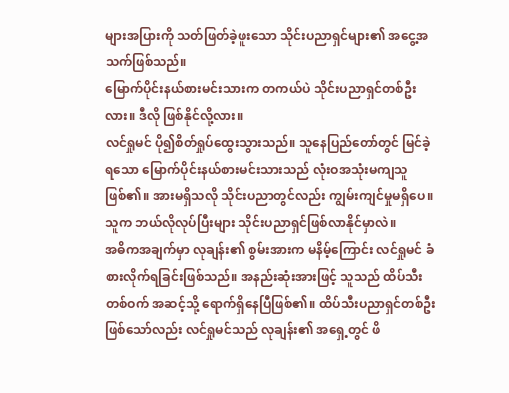များအပြားကို သတ်ဖြတ်ခဲ့ဖူးသော သိုင်းပညာရှင်များ၏ အငွေ့အသက်ဖြစ်သည်။
မြောက်ပိုင်းနယ်စားမင်းသားက တကယ်ပဲ သိုင်းပညာရှင်တစ်ဦးလား။ ဒီလို ဖြစ်နိုင်လို့လား။
လင်ရှုမင် ပို၍စိတ်ရှုပ်ထွေးသွားသည်။ သူနေပြည်တော်တွင် မြင်ခဲ့ရသော မြောက်ပိုင်းနယ်စားမင်းသားသည် လုံးဝအသုံးမကျသူဖြစ်၏။ အားမရှိသလို သိုင်းပညာတွင်လည်း ကျွမ်းကျင်မှုမရှိပေ။ သူက ဘယ်လိုလုပ်ပြီးများ သိုင်းပညာရှင်ဖြစ်လာနိုင်မှာလဲ။
အဓိကအချက်မှာ လုချန်း၏ စွမ်းအားက မနိမ့်ကြောင်း လင်ရှုမင် ခံစားလိုက်ရခြင်းဖြစ်သည်။ အနည်းဆုံးအားဖြင့် သူသည် ထိပ်သီးတစ်ဝက် အဆင့်သို့ ရောက်ရှိနေပြီဖြစ်၏။ ထိပ်သီးပညာရှင်တစ်ဦးဖြစ်သော်လည်း လင်ရှုမင်သည် လုချန်း၏ အရှေ့တွင် ဖိ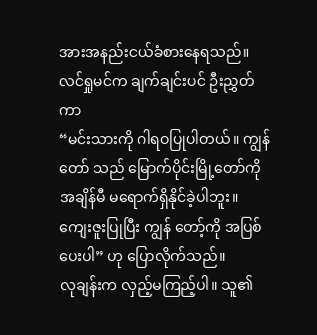အားအနည်းငယ်ခံစားနေရသည်။
လင်ရှုမင်က ချက်ချင်းပင် ဦးညွှတ်ကာ
“မင်းသားကို ဂါရဝပြုပါတယ်။ ကျွန်တော် သည် မြောက်ပိုင်းမြို့တော်ကို အချိန်မီ မရောက်ရှိနိုင်ခဲ့ပါဘူး။ ကျေးဇူးပြုပြီး ကျွန် တော့်ကို အပြစ်ပေးပါ” ဟု ပြောလိုက်သည်။
လုချန်းက လှည့်မကြည့်ပါ။ သူ၏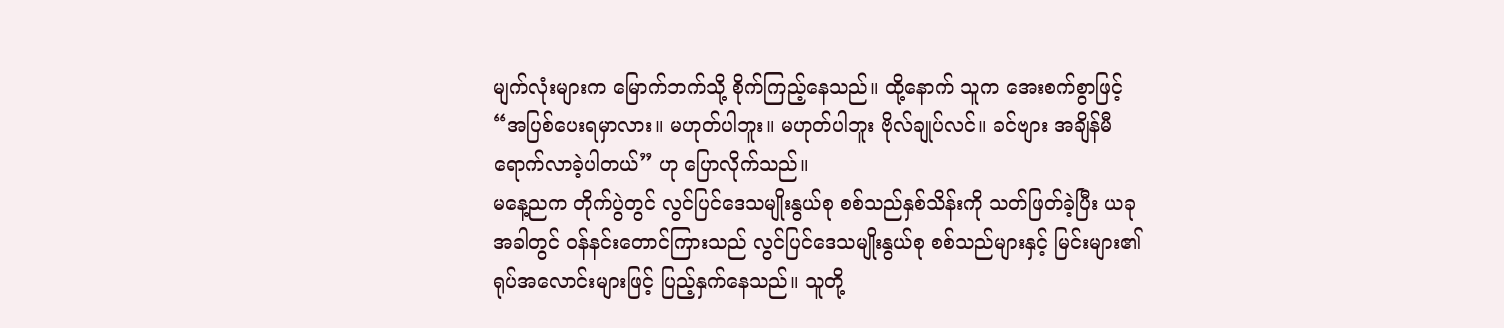မျက်လုံးများက မြောက်ဘက်သို့ စိုက်ကြည့်နေသည်။ ထို့နောက် သူက အေးစက်စွာဖြင့်
“အပြစ်ပေးရမှာလား။ မဟုတ်ပါဘူး။ မဟုတ်ပါဘူး ဗိုလ်ချုပ်လင်။ ခင်ဗျား အချိန်မီရောက်လာခဲ့ပါတယ်” ဟု ပြောလိုက်သည်။
မနေ့ညက တိုက်ပွဲတွင် လွင်ပြင်ဒေသမျိုးနွယ်စု စစ်သည်နှစ်သိန်းကို သတ်ဖြတ်ခဲ့ပြီး ယခုအခါတွင် ဝန်နင်းတောင်ကြားသည် လွင်ပြင်ဒေသမျိုးနွယ်စု စစ်သည်များနှင့် မြင်းများ၏ ရုပ်အလောင်းများဖြင့် ပြည့်နှက်နေသည်။ သူတို့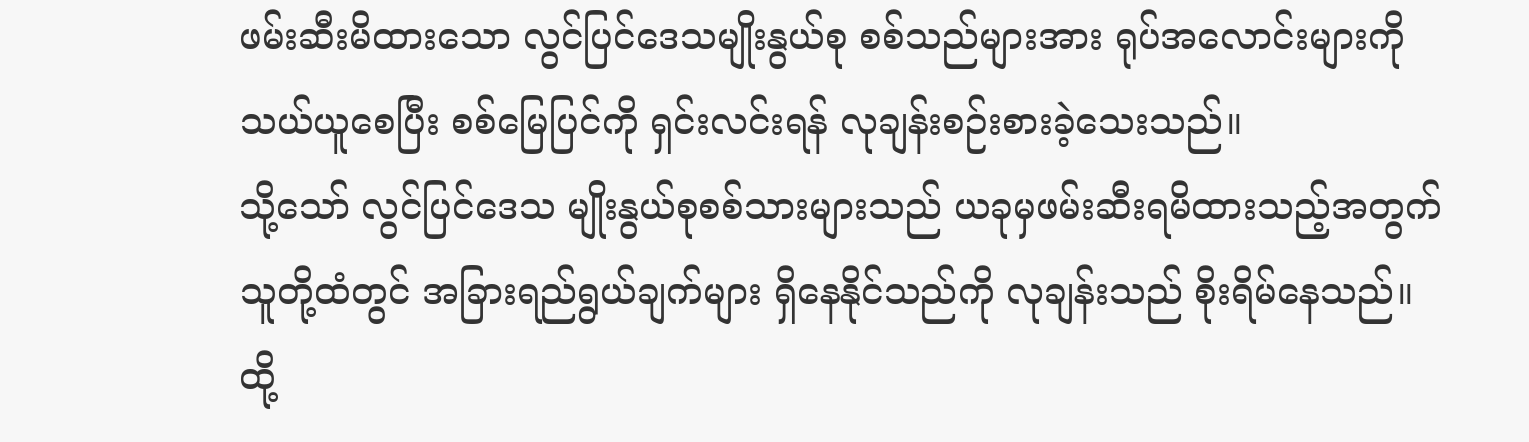ဖမ်းဆီးမိထားသော လွင်ပြင်ဒေသမျိုးနွယ်စု စစ်သည်များအား ရုပ်အလောင်းများကို သယ်ယူစေပြီး စစ်မြေပြင်ကို ရှင်းလင်းရန် လုချန်းစဉ်းစားခဲ့သေးသည်။
သို့သော် လွင်ပြင်ဒေသ မျိုးနွယ်စုစစ်သားများသည် ယခုမှဖမ်းဆီးရမိထားသည့်အတွက် သူတို့ထံတွင် အခြားရည်ရွယ်ချက်များ ရှိနေနိုင်သည်ကို လုချန်းသည် စိုးရိမ်နေသည်။
ထို့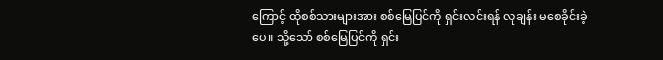ကြောင့် ထိုစစ်သားများအား စစ်မြေပြင်ကို ရှင်းလင်းရန် လုချန်း မစေခိုင်းခဲ့ပေ။ သို့သော် စစ်မြေပြင်ကို ရှင်း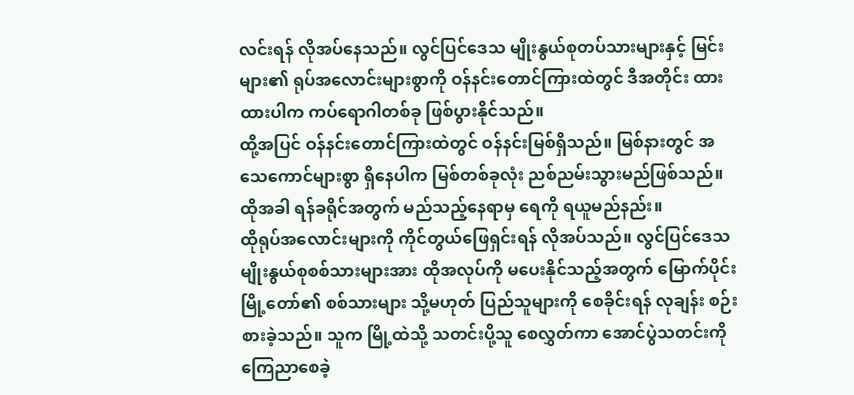လင်းရန် လိုအပ်နေသည်။ လွင်ပြင်ဒေသ မျိုးနွယ်စုတပ်သားများနှင့် မြင်းများ၏ ရုပ်အလောင်းများစွာကို ဝန်နင်းတောင်ကြားထဲတွင် ဒီအတိုင်း ထားထားပါက ကပ်ရောဂါတစ်ခု ဖြစ်ပွားနိုင်သည်။
ထို့အပြင် ဝန်နင်းတောင်ကြားထဲတွင် ဝန်နင်းမြစ်ရှိသည်။ မြစ်နားတွင် အသေကောင်များစွာ ရှိနေပါက မြစ်တစ်ခုလုံး ညစ်ညမ်းသွားမည်ဖြစ်သည်။ ထိုအခါ ရန်ခရိုင်အတွက် မည်သည့်နေရာမှ ရေကို ရယူမည်နည်း။
ထိုရုပ်အလောင်းများကို ကိုင်တွယ်ဖြေရှင်းရန် လိုအပ်သည်။ လွင်ပြင်ဒေသ မျိုးနွယ်စုစစ်သားများအား ထိုအလုပ်ကို မပေးနိုင်သည့်အတွက် မြောက်ပိုင်းမြို့တော်၏ စစ်သားများ သို့မဟုတ် ပြည်သူများကို စေခိုင်းရန် လုချန်း စဉ်းစားခဲ့သည်။ သူက မြို့ထဲသို့ သတင်းပို့သူ စေလွှတ်ကာ အောင်ပွဲသတင်းကို ကြေညာစေခဲ့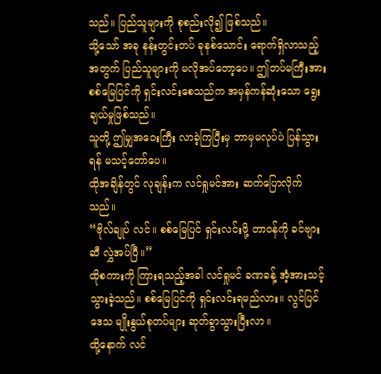သည်။ ပြည်သူများကို စုစည်းလို၍ ဖြစ်သည်။
သို့သော် အခု နန်းတွင်းတပ် ခုနစ်သောင်း ရောက်ရှိလာသည့်အတွက် ပြည်သူများကို မလိုအပ်တော့ပေ။ ဤတပ်မကြီးအား စစ်မြေပြင်ကို ရှင်းလင်းစေသည်က အမှန်ကန်ဆုံးသော ရွေးချယ်မှုဖြစ်သည်။
သူတို့ ဤမျှအဝေးကြီး လာခဲ့ကြပြီးမှ ဘာမှမလုပ်ပဲ ပြန်သွားရန် မသင့်တော်ပေ။
ထိုအချိန်တွင် လုချန်းက လင်ရှုမင်အား ဆက်ပြောလိုက်သည်။
“ဗိုလ်ချုပ် လင်။ စစ်မြေပြင် ရှင်းလင်းဖို့ တာဝန်ကို ခင်ဗျားဆီ လွှဲအပ်ပြီ။”
ထိုစကားကို ကြားရသည့်အခါ လင်ရှုမင် ခဏခန့် အံ့အားသင့်သွားခဲ့သည်။ စစ်မြေပြင်ကို ရှင်းလင်းရမည်လား။ လွင်ပြင်ဒေသ မျိုးနွယ်စုတပ်များ ဆုတ်ခွာသွားပြီးလာ။
ထို့နောက် လင်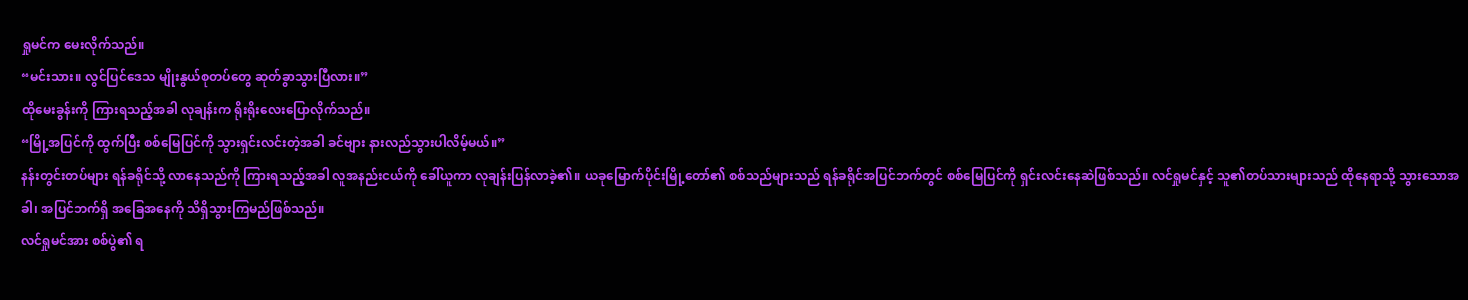ရှုမင်က မေးလိုက်သည်။
“မင်းသား။ လွင်ပြင်ဒေသ မျိုးနွယ်စုတပ်တွေ ဆုတ်ခွာသွားပြီလား။”
ထိုမေးခွန်းကို ကြားရသည့်အခါ လုချန်းက ရိုးရိုးလေးပြောလိုက်သည်။
“မြို့အပြင်ကို ထွက်ပြီး စစ်မြေပြင်ကို သွားရှင်းလင်းတဲ့အခါ ခင်ဗျား နားလည်သွားပါလိမ့်မယ်။”
နန်းတွင်းတပ်များ ရန်ခရိုင်သို့ လာနေသည်ကို ကြားရသည့်အခါ လူအနည်းငယ်ကို ခေါ်ယူကာ လုချန်းပြန်လာခဲ့၏။ ယခုမြောက်ပိုင်းမြို့တော်၏ စစ်သည်များသည် ရန်ခရိုင်အပြင်ဘက်တွင် စစ်မြေပြင်ကို ရှင်းလင်းနေဆဲဖြစ်သည်။ လင်ရှုမင်နှင့် သူ၏တပ်သားများသည် ထိုနေရာသို့ သွားသောအခါ၊ အပြင်ဘက်ရှိ အခြေအနေကို သိရှိသွားကြမည်ဖြစ်သည်။
လင်ရှုမင်အား စစ်ပွဲ၏ ရ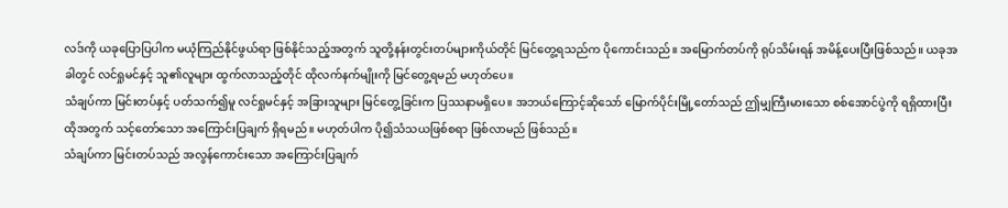လဒ်ကို ယခုပြောပြပါက မယုံကြည်နိုင်ဖွယ်ရာ ဖြစ်နိုင်သည့်အတွက် သူတို့နန်းတွင်းတပ်များကိုယ်တိုင် မြင်တွေ့ရသည်က ပိုကောင်းသည်။ အမြောက်တပ်ကို ရုပ်သိမ်းရန် အမိန့်ပေးပြီးဖြစ်သည်။ ယခုအခါတွင် လင်ရှုမင်နှင့် သူ၏လူများ ထွက်လာသည့်တိုင် ထိုလက်နက်မျိုးကို မြင်တွေ့ရမည် မဟုတ်ပေ။
သံချပ်ကာ မြင်းတပ်နှင့် ပတ်သက်၍မူ လင်ရှုမင်နှင့် အခြားသူများ မြင်တွေ့ခြင်းက ပြဿနာမရှိပေ။ အဘယ်ကြောင့်ဆိုသော် မြောက်ပိုင်းမြို့တော်သည် ဤမျှကြီးမားသော စစ်အောင်ပွဲကို ရရှိထားပြီး ထိုအတွက် သင့်တော်သော အကြောင်းပြချက် ရှိရမည်။ မဟုတ်ပါက ပို၍သံသယဖြစ်စရာ ဖြစ်လာမည် ဖြစ်သည်။
သံချပ်ကာ မြင်းတပ်သည် အလွန်ကောင်းသော အကြောင်းပြချက်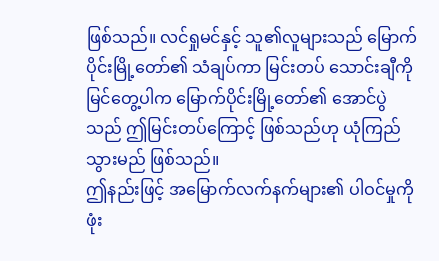ဖြစ်သည်။ လင်ရှုမင်နှင့် သူ၏လူများသည် မြောက်ပိုင်းမြို့တော်၏ သံချပ်ကာ မြင်းတပ် သောင်းချီကို မြင်တွေ့ပါက မြောက်ပိုင်းမြို့တော်၏ အောင်ပွဲသည် ဤမြင်းတပ်ကြောင့် ဖြစ်သည်ဟု ယုံကြည်သွားမည် ဖြစ်သည်။
ဤနည်းဖြင့် အမြောက်လက်နက်များ၏ ပါဝင်မှုကို ဖုံး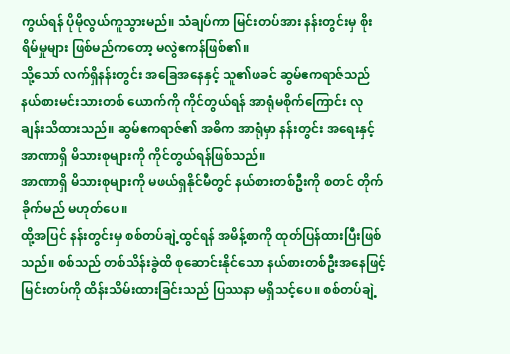ကွယ်ရန် ပိုမိုလွယ်ကူသွားမည်။ သံချပ်ကာ မြင်းတပ်အား နန်းတွင်းမှ စိုးရိမ်မှုများ ဖြစ်မည်ကတော့ မလွဲဧကန်ဖြစ်၏။
သို့သော် လက်ရှိနန်းတွင်း အခြေအနေနှင့် သူ၏ဖခင် ဆွမ်ဧကရာဇ်သည် နယ်စားမင်းသားတစ် ယောက်ကို ကိုင်တွယ်ရန် အာရုံမစိုက်ကြောင်း လုချန်းသိထားသည်။ ဆွမ်ဧကရာဇ်၏ အဓိက အာရုံမှာ နန်းတွင်း အရေးနှင့် အာဏာရှိ မိသားစုများကို ကိုင်တွယ်ရန်ဖြစ်သည်။
အာဏာရှိ မိသားစုများကို မဖယ်ရှနိုင်မီတွင် နယ်စားတစ်ဦးကို စတင် တိုက်ခိုက်မည် မဟုတ်ပေ။
ထို့အပြင် နန်းတွင်းမှ စစ်တပ်ချဲ့ထွင်ရန် အမိန့်စာကို ထုတ်ပြန်ထားပြီးဖြစ်သည်။ စစ်သည် တစ်သိန်းခွဲထိ စုဆောင်းနိုင်သော နယ်စားတစ်ဦးအနေဖြင့် မြင်းတပ်ကို ထိန်းသိမ်းထားခြင်းသည် ပြဿနာ မရှိသင့်ပေ။ စစ်တပ်ချဲ့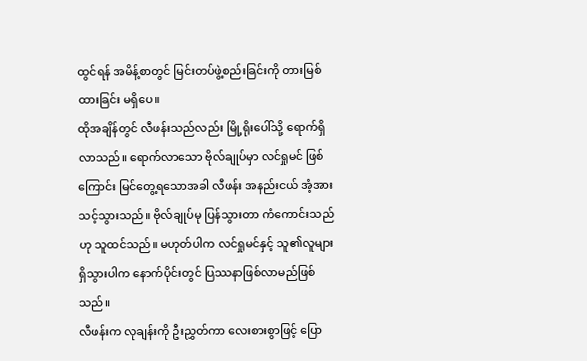ထွင်ရန် အမိန့်စာတွင် မြင်းတပ်ဖွဲ့စည်းခြင်းကို တားမြစ်ထားခြင်း မရှိပေ။
ထိုအချိန်တွင် လီဖန်းသည်လည်း မြို့ရိုးပေါ်သို့ ရောက်ရှိလာသည်။ ရောက်လာသော ဗိုလ်ချုပ်မှာ လင်ရှုမင် ဖြစ်ကြောင်း မြင်တွေ့ရသောအခါ လီဖန်း အနည်းငယ် အံ့အားသင့်သွားသည်။ ဗိုလ်ချုပ်မု ပြန်သွားတာ ကံကောင်းသည်ဟု သူထင်သည်။ မဟုတ်ပါက လင်ရှုမင်နှင့် သူ၏လူများ ရှိသွားပါက နောက်ပိုင်းတွင် ပြဿနာဖြစ်လာမည်ဖြစ်သည်။
လီဖန်းက လုချန်းကို ဦးညွှတ်ကာ လေးစားစွာဖြင့် ပြော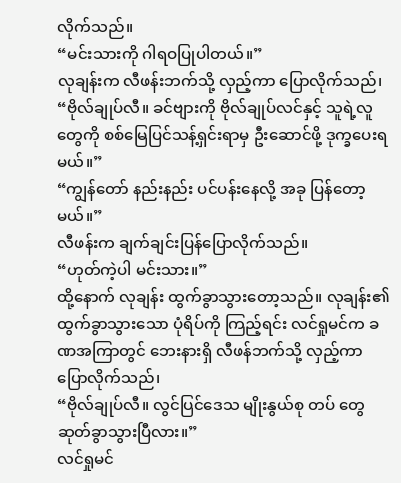လိုက်သည်။
“မင်းသားကို ဂါရဝပြုပါတယ်။”
လုချန်းက လီဖန်းဘက်သို့ လှည့်ကာ ပြောလိုက်သည်၊
“ဗိုလ်ချုပ်လီ။ ခင်ဗျားကို ဗိုလ်ချုပ်လင်နှင့် သူရဲ့လူတွေကို စစ်မြေပြင်သန့်ရှင်းရာမှ ဦးဆောင်ဖို့ ဒုက္ခပေးရမယ်။”
“ကျွန်တော် နည်းနည်း ပင်ပန်းနေလို့ အခု ပြန်တော့မယ်။”
လီဖန်းက ချက်ချင်းပြန်ပြောလိုက်သည်။
“ဟုတ်ကဲ့ပါ မင်းသား။”
ထို့နောက် လုချန်း ထွက်ခွာသွားတော့သည်။ လုချန်း၏ ထွက်ခွာသွားသော ပုံရိပ်ကို ကြည့်ရင်း လင်ရှုမင်က ခဏအကြာတွင် ဘေးနားရှိ လီဖန်ဘက်သို့ လှည့်ကာ ပြောလိုက်သည်၊
“ဗိုလ်ချုပ်လီ။ လွင်ပြင်ဒေသ မျိုးနွယ်စု တပ် တွေဆုတ်ခွာသွားပြီလား။”
လင်ရှုမင်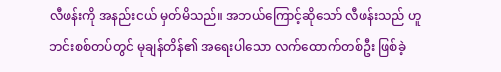လီဖန်းကို အနည်းငယ် မှတ်မိသည်။ အဘယ်ကြောင့်ဆိုသော် လီဖန်းသည် ဟူဘင်းစစ်တပ်တွင် မုချန်တိန်၏ အရေးပါသော လက်ထောက်တစ်ဦး ဖြစ်ခဲ့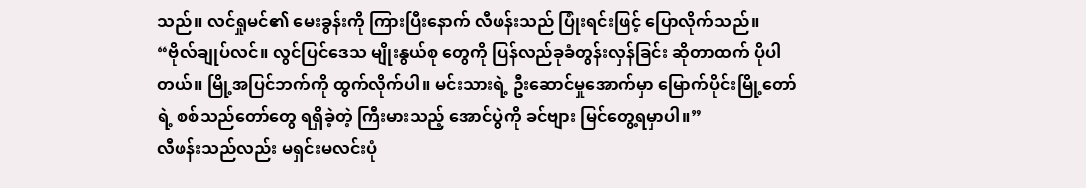သည်။ လင်ရှုမင်၏ မေးခွန်းကို ကြားပြီးနောက် လီဖန်းသည် ပြုံးရင်းဖြင့် ပြောလိုက်သည်။
“ဗိုလ်ချုပ်လင်။ လွင်ပြင်ဒေသ မျိုးနွယ်စု တွေကို ပြန်လည်ခုခံတွန်းလှန်ခြင်း ဆိုတာထက် ပိုပါတယ်။ မြို့အပြင်ဘက်ကို ထွက်လိုက်ပါ။ မင်းသားရဲ့ ဦးဆောင်မှုအောက်မှာ မြောက်ပိုင်းမြို့တော်ရဲ့ စစ်သည်တော်တွေ ရရှိခဲ့တဲ့ ကြီးမားသည့် အောင်ပွဲကို ခင်ဗျား မြင်တွေ့ရမှာပါ။”
လီဖန်းသည်လည်း မရှင်းမလင်းပုံ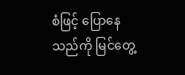စံဖြင့် ပြောနေသည်ကို မြင်တွေ့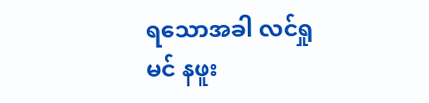ရသောအခါ လင်ရှုမင် နဖူး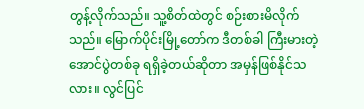တွန့်လိုက်သည်။ သူ့စိတ်ထဲတွင် စဉ်းစားမိလိုက်သည်။ မြောက်ပိုင်းမြို့တော်က ဒီတစ်ခါ ကြီးမားတဲ့အောင်ပွဲတစ်ခု ရရှိခဲ့တယ်ဆိုတာ အမှန်ဖြစ်နိုင်သလား။ လွင်ပြင်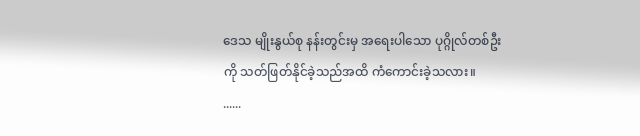ဒေသ မျိုးနွယ်စု နန်းတွင်းမှ အရေးပါသော ပုဂ္ဂိုလ်တစ်ဦးကို သတ်ဖြတ်နိုင်ခဲ့သည်အထိ ကံကောင်းခဲ့သလား။
......